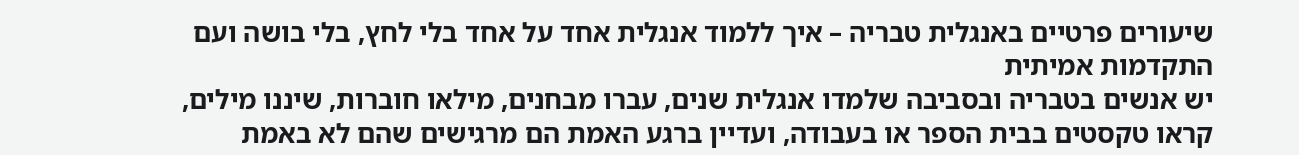שיעורים פרטיים באנגלית טבריה – איך ללמוד אנגלית אחד על אחד בלי לחץ, בלי בושה ועם התקדמות אמיתית
יש אנשים בטבריה ובסביבה שלמדו אנגלית שנים, עברו מבחנים, מילאו חוברות, שיננו מילים, קראו טקסטים בבית הספר או בעבודה, ועדיין ברגע האמת הם מרגישים שהם לא באמת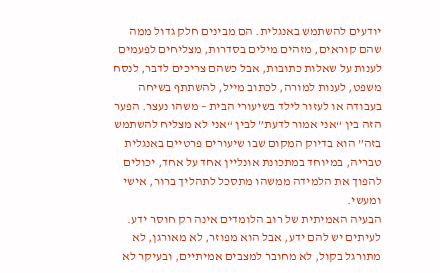יודעים להשתמש באנגלית. הם מבינים חלק גדול ממה שהם קוראים, מזהים מילים בסדרות, מצליחים לפעמים לענות על שאלות כתובות, אבל כשהם צריכים לדבר, לנסח משפט, לענות למורה, לכתוב מייל, להשתתף בשיחה בעבודה או לעזור לילד בשיעורי הבית – משהו נעצר. הפער הזה בין “אני אמור לדעת” לבין “אני לא מצליח להשתמש בזה” הוא בדיוק המקום שבו שיעורים פרטיים באנגלית טבריה, במיוחד במתכונת אונליין אחד על אחד, יכולים להפוך את הלמידה ממשהו מתסכל לתהליך ברור, אישי ומעשי.
הבעיה האמיתית של רוב הלומדים אינה רק חוסר ידע. לעיתים יש להם ידע, אבל הוא מפוזר, לא מאורגן, לא מתורגל בקול, לא מחובר למצבים אמיתיים, ובעיקר לא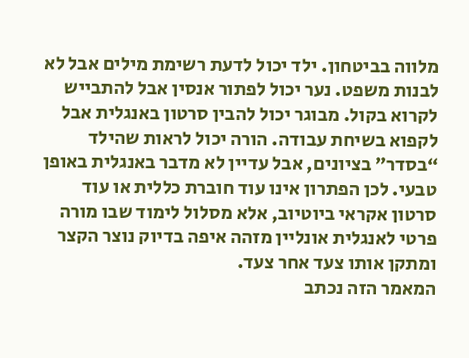מלווה בביטחון. ילד יכול לדעת רשימת מילים אבל לא לבנות משפט. נער יכול לפתור אנסין אבל להתבייש לקרוא בקול. מבוגר יכול להבין סרטון באנגלית אבל לקפוא בשיחת עבודה. הורה יכול לראות שהילד “בסדר” בציונים, אבל עדיין לא מדבר באנגלית באופן טבעי. לכן הפתרון אינו עוד חוברת כללית או עוד סרטון אקראי ביוטיוב, אלא מסלול לימוד שבו מורה פרטי לאנגלית אונליין מזהה איפה בדיוק נוצר הקצר ומתקן אותו צעד אחר צעד.
המאמר הזה נכתב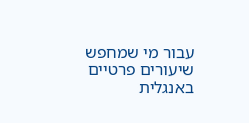עבור מי שמחפש שיעורים פרטיים באנגלית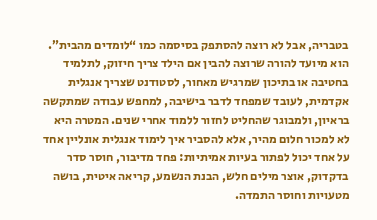בטבריה, אבל לא רוצה להסתפק בסיסמה כמו “לומדים מהבית”. הוא מיועד להורה שרוצה להבין אם הילד צריך חיזוק, לתלמיד בחטיבה או בתיכון שמרגיש מאחור, לסטודנט שצריך אנגלית אקדמית, לעובד שמפחד לדבר בישיבה, למחפש עבודה שמתקשה בראיון, ולמבוגר שהחליט לחזור ללמוד אחרי שנים. המטרה היא לא למכור חלום מהיר, אלא להסביר איך לימוד אנגלית אונליין אחד על אחד יכול לפתור בעיות אמיתיות: פחד מדיבור, חוסר סדר בדקדוק, אוצר מילים חלש, הבנת הנשמע, קריאה איטית, בושה מטעויות וחוסר התמדה.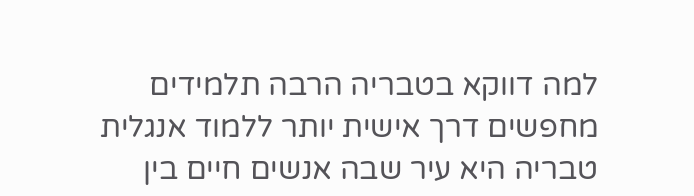למה דווקא בטבריה הרבה תלמידים מחפשים דרך אישית יותר ללמוד אנגלית
טבריה היא עיר שבה אנשים חיים בין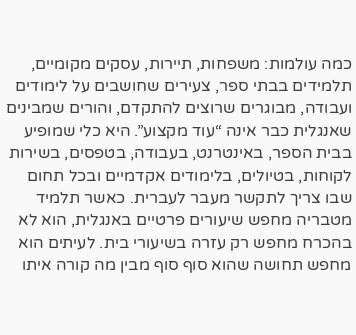כמה עולמות: משפחות, תיירות, עסקים מקומיים, תלמידים בבתי ספר, צעירים שחושבים על לימודים ועבודה, מבוגרים שרוצים להתקדם, והורים שמבינים שאנגלית כבר אינה “עוד מקצוע”. היא כלי שמופיע בבית הספר, באינטרנט, בעבודה, בטפסים, בשירות לקוחות, בטיולים, בלימודים אקדמיים ובכל תחום שבו צריך לתקשר מעבר לעברית. כאשר תלמיד מטבריה מחפש שיעורים פרטיים באנגלית, הוא לא בהכרח מחפש רק עזרה בשיעורי בית. לעיתים הוא מחפש תחושה שהוא סוף סוף מבין מה קורה איתו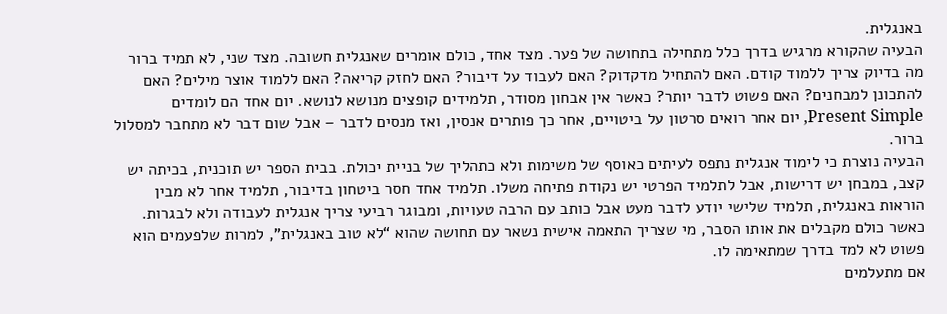באנגלית.
הבעיה שהקורא מרגיש בדרך כלל מתחילה בתחושה של פער. מצד אחד, כולם אומרים שאנגלית חשובה. מצד שני, לא תמיד ברור מה בדיוק צריך ללמוד קודם. האם להתחיל מדקדוק? האם לעבוד על דיבור? האם לחזק קריאה? האם ללמוד אוצר מילים? האם להתכונן למבחנים? האם פשוט לדבר יותר? כאשר אין אבחון מסודר, תלמידים קופצים מנושא לנושא. יום אחד הם לומדים Present Simple, יום אחר רואים סרטון על ביטויים, אחר כך פותרים אנסין, ואז מנסים לדבר – אבל שום דבר לא מתחבר למסלול ברור.
הבעיה נוצרת כי לימוד אנגלית נתפס לעיתים כאוסף של משימות ולא כתהליך של בניית יכולת. בבית הספר יש תוכנית, בכיתה יש קצב, במבחן יש דרישות, אבל לתלמיד הפרטי יש נקודת פתיחה משלו. תלמיד אחד חסר ביטחון בדיבור, תלמיד אחר לא מבין הוראות באנגלית, תלמיד שלישי יודע לדבר מעט אבל כותב עם הרבה טעויות, ומבוגר רביעי צריך אנגלית לעבודה ולא לבגרות. כאשר כולם מקבלים את אותו הסבר, מי שצריך התאמה אישית נשאר עם תחושה שהוא “לא טוב באנגלית”, למרות שלפעמים הוא פשוט לא למד בדרך שמתאימה לו.
אם מתעלמים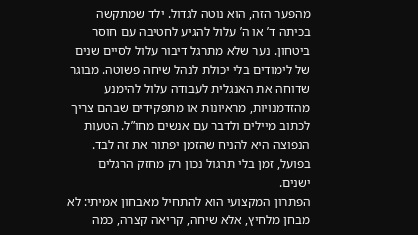מהפער הזה, הוא נוטה לגדול. ילד שמתקשה בכיתה ד’ או ה’ עלול להגיע לחטיבה עם חוסר ביטחון. נער שלא מתרגל דיבור עלול לסיים שנים של לימודים בלי יכולת לנהל שיחה פשוטה. מבוגר שדוחה את האנגלית לעבודה עלול להימנע מהזדמנויות, מראיונות או מתפקידים שבהם צריך לכתוב מיילים ולדבר עם אנשים מחו”ל. הטעות הנפוצה היא להניח שהזמן יפתור את זה לבד. בפועל, זמן בלי תרגול נכון רק מחזק הרגלים ישנים.
הפתרון המקצועי הוא להתחיל מאבחון אמיתי: לא מבחן מלחיץ, אלא שיחה, קריאה קצרה, כמה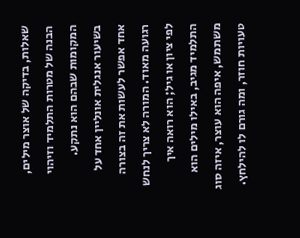שאלות, בדיקה של אוצר מילים, הבנה של מטרות התלמיד וזיהוי המקומות שבהם הוא נתקע. בשיעור אנגלית אונליין אחד על אחד אפשר לעשות את זה בצורה רגועה מאוד. המורה לא צריך לנחש לפי ציון או גיל; הוא רואה איך התלמיד מגיב, באילו מילים הוא משתמש, איפה הוא עוצר, איזה סוג טעויות חוזר, ומה גורם לו להילחץ.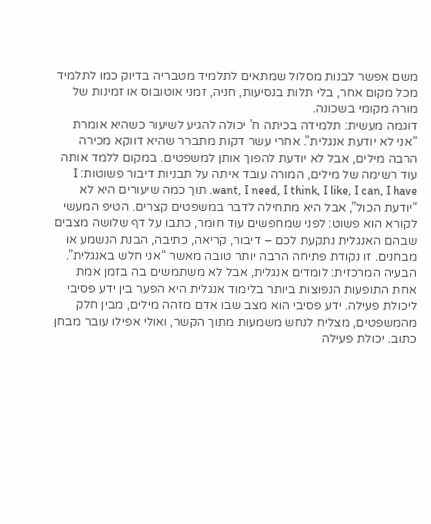משם אפשר לבנות מסלול שמתאים לתלמיד מטבריה בדיוק כמו לתלמיד מכל מקום אחר, בלי תלות בנסיעות, חניה, זמני אוטובוס או זמינות של מורה מקומי בשכונה.
דוגמה מעשית: תלמידה בכיתה ח’ יכולה להגיע לשיעור כשהיא אומרת “אני לא יודעת אנגלית”. אחרי עשר דקות מתברר שהיא דווקא מכירה הרבה מילים, אבל לא יודעת להפוך אותן למשפטים. במקום ללמד אותה עוד רשימה של מילים, המורה עובד איתה על תבניות דיבור פשוטות: I want, I need, I think, I like, I can, I have. תוך כמה שיעורים היא לא “יודעת הכול”, אבל היא מתחילה לדבר במשפטים קצרים. הטיפ המעשי לקורא הוא פשוט: לפני שמחפשים עוד חומר, כתבו על דף שלושה מצבים שבהם האנגלית נתקעת לכם – דיבור, קריאה, כתיבה, הבנת הנשמע או מבחנים. זו נקודת פתיחה הרבה יותר טובה מאשר “אני חלש באנגלית”.
הבעיה המרכזית: לומדים אנגלית, אבל לא משתמשים בה בזמן אמת
אחת התופעות הנפוצות ביותר בלימוד אנגלית היא הפער בין ידע פסיבי ליכולת פעילה. ידע פסיבי הוא מצב שבו אדם מזהה מילים, מבין חלק מהמשפטים, מצליח לנחש משמעות מתוך הקשר, ואולי אפילו עובר מבחן כתוב. יכולת פעילה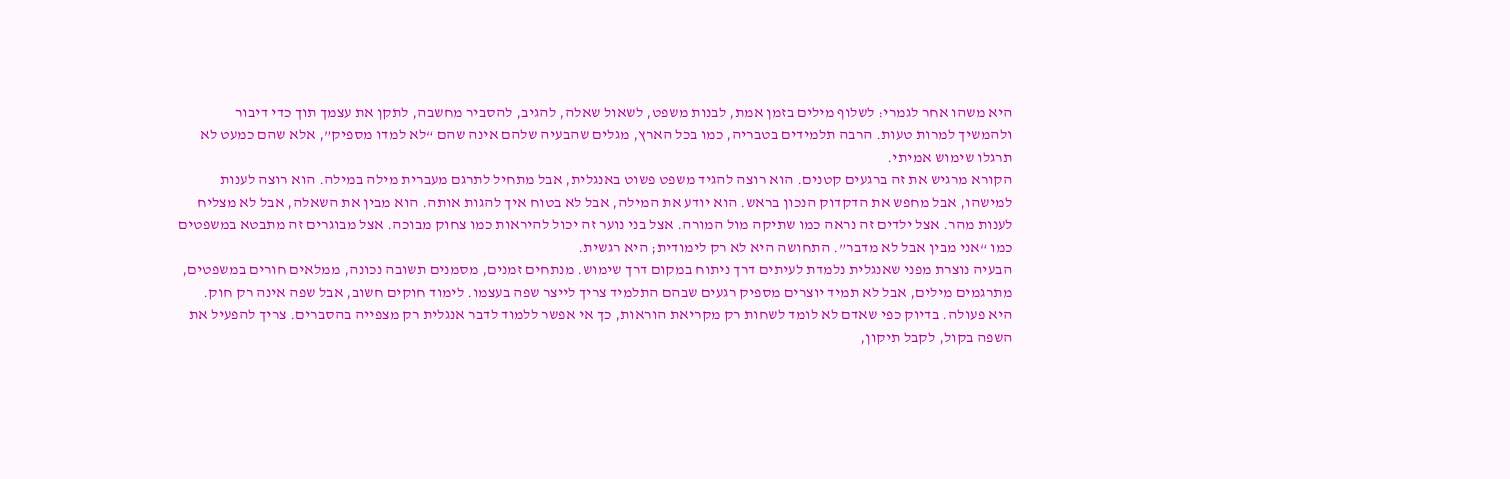היא משהו אחר לגמרי: לשלוף מילים בזמן אמת, לבנות משפט, לשאול שאלה, להגיב, להסביר מחשבה, לתקן את עצמך תוך כדי דיבור ולהמשיך למרות טעות. הרבה תלמידים בטבריה, כמו בכל הארץ, מגלים שהבעיה שלהם אינה שהם “לא למדו מספיק”, אלא שהם כמעט לא תרגלו שימוש אמיתי.
הקורא מרגיש את זה ברגעים קטנים. הוא רוצה להגיד משפט פשוט באנגלית, אבל מתחיל לתרגם מעברית מילה במילה. הוא רוצה לענות למישהו, אבל מחפש את הדקדוק הנכון בראש. הוא יודע את המילה, אבל לא בטוח איך להגות אותה. הוא מבין את השאלה, אבל לא מצליח לענות מהר. אצל ילדים זה נראה כמו שתיקה מול המורה. אצל בני נוער זה יכול להיראות כמו צחוק מבוכה. אצל מבוגרים זה מתבטא במשפטים כמו “אני מבין אבל לא מדבר”. התחושה היא לא רק לימודית; היא רגשית.
הבעיה נוצרת מפני שאנגלית נלמדת לעיתים דרך ניתוח במקום דרך שימוש. מנתחים זמנים, מסמנים תשובה נכונה, ממלאים חורים במשפטים, מתרגמים מילים, אבל לא תמיד יוצרים מספיק רגעים שבהם התלמיד צריך לייצר שפה בעצמו. לימוד חוקים חשוב, אבל שפה אינה רק חוק. היא פעולה. בדיוק כפי שאדם לא לומד לשחות רק מקריאת הוראות, כך אי אפשר ללמוד לדבר אנגלית רק מצפייה בהסברים. צריך להפעיל את השפה בקול, לקבל תיקון,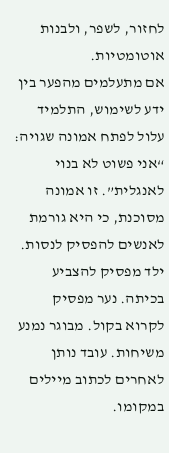לחזור, לשפר, ולבנות אוטומטיות.
אם מתעלמים מהפער בין ידע לשימוש, התלמיד עלול לפתח אמונה שגויה: “אני פשוט לא בנוי לאנגלית”. זו אמונה מסוכנת, כי היא גורמת לאנשים להפסיק לנסות. ילד מפסיק להצביע בכיתה. נער מפסיק לקרוא בקול. מבוגר נמנע משיחות. עובד נותן לאחרים לכתוב מיילים במקומו.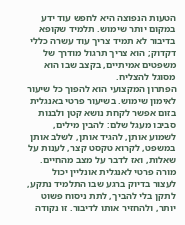הטעות הנפוצה היא לחפש עוד ידע במקום יותר שימוש. תלמיד שקופא בדיבור לא תמיד צריך עוד עשרה כללי דקדוק; הוא צריך תרגול מודרך של משפטים אמיתיים, בקצב שבו הוא מסוגל להצליח.
הפתרון המקצועי הוא להפוך כל שיעור לאימון שימוש. בשיעור פרטי באנגלית בזום אפשר לקחת נושא קטן ולבנות סביבו מעגל שלם: להבין מילים, לשמוע אותן, להגיד אותן, לשלב אותן במשפט, לקרוא טקסט קצר, לענות על שאלות, ואז לדבר על מצב מהחיים. מורה פרטי לאנגלית אונליין יכול לעצור בדיוק ברגע שבו התלמיד נתקע, לתקן בלי להביך, לתת ניסוח פשוט יותר, ולהחזיר אותו לדיבור. זו נקודה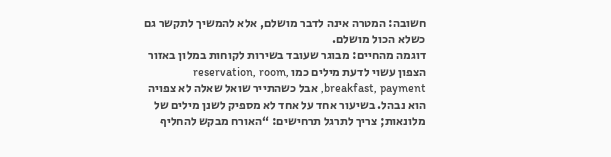חשובה: המטרה אינה לדבר מושלם, אלא להמשיך לתקשר גם כשלא הכול מושלם.
דוגמה מהחיים: מבוגר שעובד בשירות לקוחות במלון באזור הצפון עשוי לדעת מילים כמו reservation, room, breakfast, payment, אבל כשהתייר שואל שאלה לא צפויה הוא נבהל. בשיעור אחד על אחד לא מספיק לשנן מילים של מלונאות; צריך לתרגל תרחישים: “האורח מבקש להחליף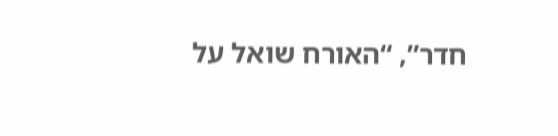חדר”, “האורח שואל על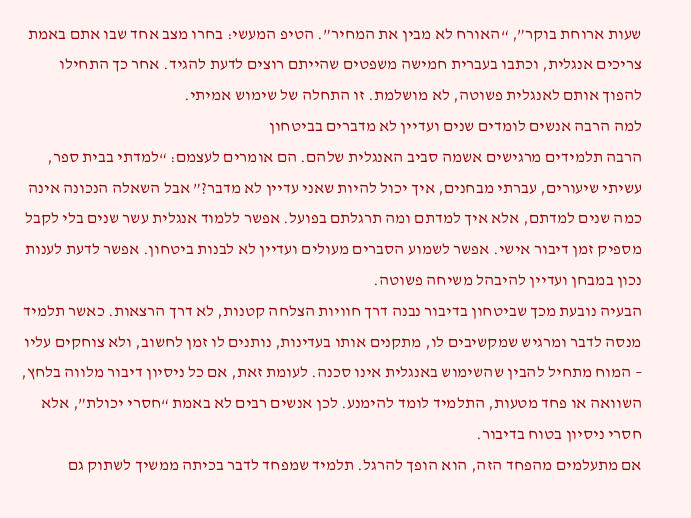שעות ארוחת בוקר”, “האורח לא מבין את המחיר”. הטיפ המעשי: בחרו מצב אחד שבו אתם באמת צריכים אנגלית, וכתבו בעברית חמישה משפטים שהייתם רוצים לדעת להגיד. אחר כך התחילו להפוך אותם לאנגלית פשוטה, לא מושלמת. זו התחלה של שימוש אמיתי.
למה הרבה אנשים לומדים שנים ועדיין לא מדברים בביטחון
הרבה תלמידים מרגישים אשמה סביב האנגלית שלהם. הם אומרים לעצמם: “למדתי בבית ספר, עשיתי שיעורים, עברתי מבחנים, איך יכול להיות שאני עדיין לא מדבר?” אבל השאלה הנכונה אינה כמה שנים למדתם, אלא איך למדתם ומה תרגלתם בפועל. אפשר ללמוד אנגלית עשר שנים בלי לקבל מספיק זמן דיבור אישי. אפשר לשמוע הסברים מעולים ועדיין לא לבנות ביטחון. אפשר לדעת לענות נכון במבחן ועדיין להיבהל משיחה פשוטה.
הבעיה נובעת מכך שביטחון בדיבור נבנה דרך חוויות הצלחה קטנות, לא דרך הרצאות. כאשר תלמיד מנסה לדבר ומרגיש שמקשיבים לו, מתקנים אותו בעדינות, נותנים לו זמן לחשוב, ולא צוחקים עליו – המוח מתחיל להבין שהשימוש באנגלית אינו סכנה. לעומת זאת, אם כל ניסיון דיבור מלווה בלחץ, השוואה או פחד מטעות, התלמיד לומד להימנע. לכן אנשים רבים לא באמת “חסרי יכולת”, אלא חסרי ניסיון בטוח בדיבור.
אם מתעלמים מהפחד הזה, הוא הופך להרגל. תלמיד שמפחד לדבר בכיתה ממשיך לשתוק גם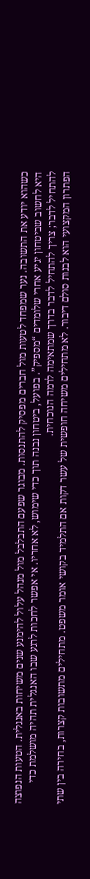כשהוא יודע את התשובה. נער שמפחד לטעות מול חברים מפסיק להתנסות. מבוגר שפעם התבלבל מול מנהל עלול להימנע שנים משיחות באנגלית. הטעות הנפוצה היא לחשוב שביטחון יגיע אחרי שלומדים “מספיק”. בפועל, ביטחון נבנה תוך כדי שימוש, לא אחריו. אי אפשר לחכות לרגע שבו האנגלית תהיה מושלמת כדי להתחיל לדבר; צריך להתחיל לדבר בדרך שמתאימה לרמה הנוכחית.
הפתרון המקצועי הוא לבנות סולם דיבור. לא מתחילים משיחה חופשית של עשר דקות אם התלמיד בקושי אומר משפט. מתחילים מתשובות קצרות, בחירה בין שתי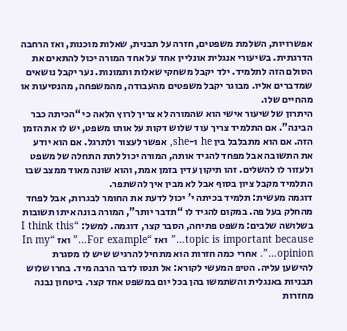אפשרויות, השלמת משפטים, חזרה על תבנית, שאלות מוכנות, ואז הרחבה הדרגתית. בשיעורי אנגלית אונליין אחד על אחד המורה יכול להתאים את הסולם הזה לתלמיד. ילד יקבל משחקי שאלות ותמונות. נער יקבל נושאים שמדברים אליו. מבוגר יקבל משפטים מהעבודה, מהמשפחה, מהנסיעות או מהחיים שלו.
היתרון של שיעור אישי הוא שהמורה לא צריך לרוץ הלאה כי “הכיתה כבר הבינה”. אם התלמיד צריך עוד שלוש דקות על אותו משפט, יש לו את הזמן הזה. אם הוא מתבלבל בין he ו-she, אפשר לעצור ולתרגל. אם הוא יודע את התשובה אבל מפחד להגיד אותה, המורה יכול לתת התחלה של משפט ולעזור לו להשלים. זהו תיקון עדין בזמן אמת, והוא שונה מאוד ממצב שבו התלמיד מקבל ציון בסוף אבל לא מבין איך להשתפר.
דוגמה מעשית: תלמיד בכיתה י’ יכול לדעת את החומר לבגרות, אבל לפחד מהחלק בעל פה. במקום להגיד לו “תדבר יותר”, המורה בונה איתו תשובות בשלושה שלבים: משפט פתיחה, הסבר קצר, דוגמה. למשל: “I think this topic is important because…” ואז “For example…” ואז “In my opinion…”. אחרי כמה חזרות הוא מתחיל להרגיש שיש לו מסגרת להישען עליה. הטיפ המעשי לקורא: אל תנסו לדבר הרבה מיד. בחרו שלוש תבניות באנגלית והשתמשו בהן בכל יום במשפט אחד קצר. ביטחון נבנה מחזרות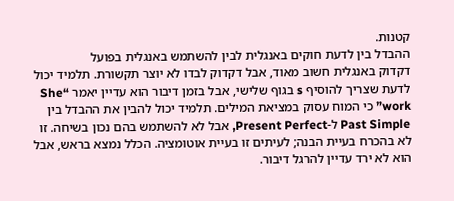קטנות.
ההבדל בין לדעת חוקים באנגלית לבין להשתמש באנגלית בפועל
דקדוק באנגלית חשוב מאוד, אבל דקדוק לבדו לא יוצר תקשורת. תלמיד יכול לדעת שצריך להוסיף s בגוף שלישי, אבל בזמן דיבור הוא עדיין יאמר “She work” כי המוח עסוק במציאת המילים. תלמיד יכול להבין את ההבדל בין Past Simple ל-Present Perfect, אבל לא להשתמש בהם נכון בשיחה. זו לא בהכרח בעיית הבנה; לעיתים זו בעיית אוטומציה. הכלל נמצא בראש, אבל הוא לא ירד עדיין להרגל דיבור.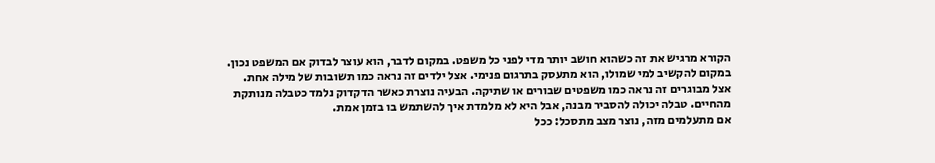הקורא מרגיש את זה כשהוא חושב יותר מדי לפני כל משפט. במקום לדבר, הוא עוצר לבדוק אם המשפט נכון. במקום להקשיב למי שמולו, הוא מתעסק בתרגום פנימי. אצל ילדים זה נראה כמו תשובות של מילה אחת. אצל מבוגרים זה נראה כמו משפטים שבורים או שתיקה. הבעיה נוצרת כאשר הדקדוק נלמד כטבלה מנותקת מהחיים. טבלה יכולה להסביר מבנה, אבל היא לא מלמדת איך להשתמש בו בזמן אמת.
אם מתעלמים מזה, נוצר מצב מתסכל: ככל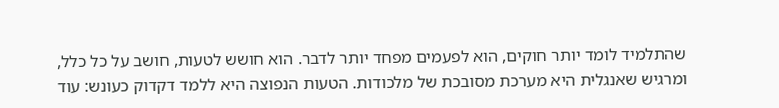שהתלמיד לומד יותר חוקים, הוא לפעמים מפחד יותר לדבר. הוא חושש לטעות, חושב על כל כלל, ומרגיש שאנגלית היא מערכת מסובכת של מלכודות. הטעות הנפוצה היא ללמד דקדוק כעונש: עוד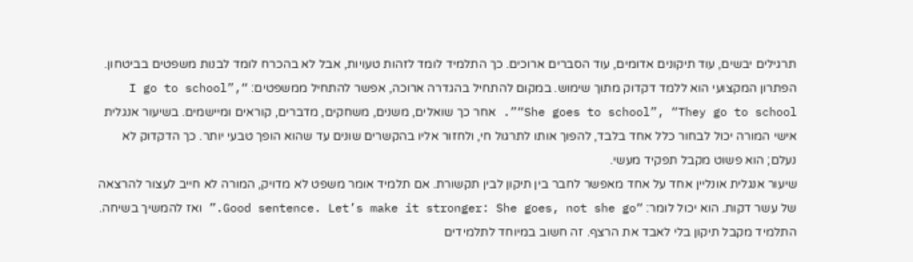תרגילים יבשים, עוד תיקונים אדומים, עוד הסברים ארוכים. כך התלמיד לומד לזהות טעויות, אבל לא בהכרח לומד לבנות משפטים בביטחון.
הפתרון המקצועי הוא ללמד דקדוק מתוך שימוש. במקום להתחיל בהגדרה ארוכה, אפשר להתחיל ממשפטים: “I go to school”, “She goes to school”, “They go to school”. אחר כך שואלים, משנים, משחקים, מדברים, קוראים ומיישמים. בשיעור אנגלית אישי המורה יכול לבחור כלל אחד בלבד, להפוך אותו לתרגול חי, ולחזור אליו בהקשרים שונים עד שהוא הופך טבעי יותר. כך הדקדוק לא נעלם; הוא פשוט מקבל תפקיד מעשי.
שיעור אנגלית אונליין אחד על אחד מאפשר לחבר בין תיקון לבין תקשורת. אם תלמיד אומר משפט לא מדויק, המורה לא חייב לעצור להרצאה של עשר דקות. הוא יכול לומר: “Good sentence. Let’s make it stronger: She goes, not she go.” ואז להמשיך בשיחה. התלמיד מקבל תיקון בלי לאבד את הרצף. זה חשוב במיוחד לתלמידים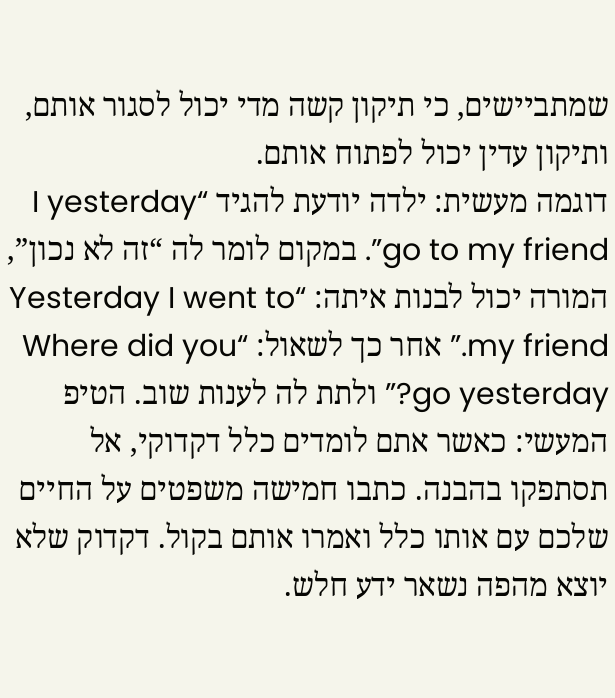שמתביישים, כי תיקון קשה מדי יכול לסגור אותם, ותיקון עדין יכול לפתוח אותם.
דוגמה מעשית: ילדה יודעת להגיד “I yesterday go to my friend”. במקום לומר לה “זה לא נכון”, המורה יכול לבנות איתה: “Yesterday I went to my friend.” אחר כך לשאול: “Where did you go yesterday?” ולתת לה לענות שוב. הטיפ המעשי: כאשר אתם לומדים כלל דקדוקי, אל תסתפקו בהבנה. כתבו חמישה משפטים על החיים שלכם עם אותו כלל ואמרו אותם בקול. דקדוק שלא יוצא מהפה נשאר ידע חלש.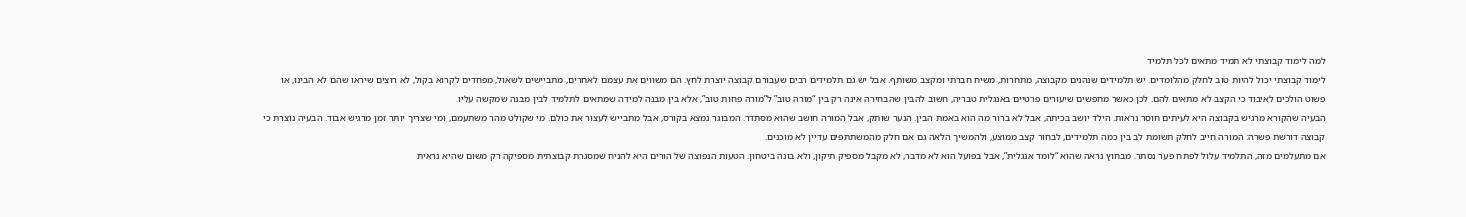למה לימוד קבוצתי לא תמיד מתאים לכל תלמיד
לימוד קבוצתי יכול להיות טוב לחלק מהלומדים. יש תלמידים שנהנים מקבוצה, מתחרות, משיח חברתי ומקצב משותף. אבל יש גם תלמידים רבים שעבורם קבוצה יוצרת לחץ. הם משווים את עצמם לאחרים, מתביישים לשאול, מפחדים לקרוא בקול, לא רוצים שיראו שהם לא הבינו, או פשוט הולכים לאיבוד כי הקצב לא מתאים להם. לכן כאשר מחפשים שיעורים פרטיים באנגלית טבריה, חשוב להבין שהבחירה אינה רק בין “מורה טוב” ל”מורה פחות טוב”, אלא בין מבנה למידה שמתאים לתלמיד לבין מבנה שמקשה עליו.
הבעיה שהקורא מרגיש בקבוצה היא לעיתים חוסר נראות. הילד יושב בכיתה, אבל לא ברור מה הוא באמת הבין. הנער שותק, אבל המורה חושב שהוא מסתדר. המבוגר נמצא בקורס, אבל מתבייש לעצור את כולם. מי שקולט מהר משתעמם, ומי שצריך יותר זמן מרגיש אבוד. הבעיה נוצרת כי קבוצה דורשת פשרה: המורה חייב לחלק תשומת לב בין כמה תלמידים, לבחור קצב ממוצע, ולהמשיך הלאה גם אם חלק מהמשתתפים עדיין לא מוכנים.
אם מתעלמים מזה, התלמיד עלול לפתח פער נסתר. מבחוץ נראה שהוא “לומד אנגלית”, אבל בפועל הוא לא מדבר, לא מקבל מספיק תיקון, ולא בונה ביטחון. הטעות הנפוצה של הורים היא להניח שמסגרת קבוצתית מספיקה רק משום שהיא נראית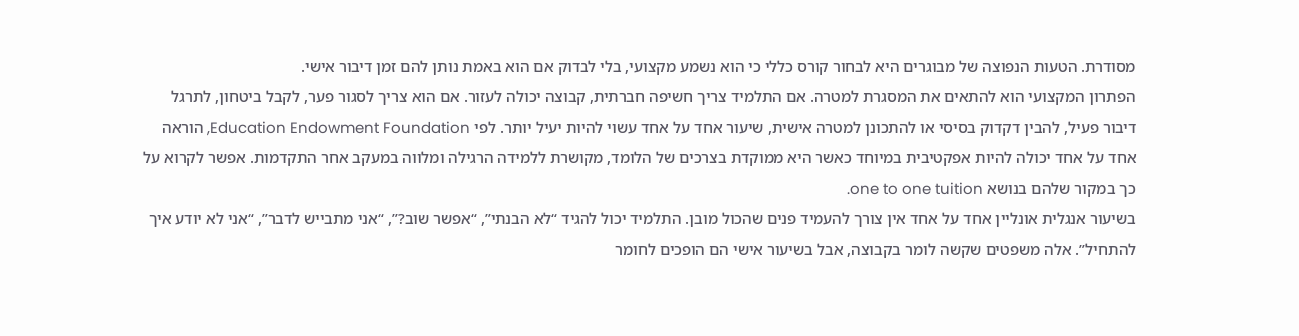מסודרת. הטעות הנפוצה של מבוגרים היא לבחור קורס כללי כי הוא נשמע מקצועי, בלי לבדוק אם הוא באמת נותן להם זמן דיבור אישי.
הפתרון המקצועי הוא להתאים את המסגרת למטרה. אם התלמיד צריך חשיפה חברתית, קבוצה יכולה לעזור. אם הוא צריך לסגור פער, לקבל ביטחון, לתרגל דיבור פעיל, להבין דקדוק בסיסי או להתכונן למטרה אישית, שיעור אחד על אחד עשוי להיות יעיל יותר. לפי Education Endowment Foundation, הוראה אחד על אחד יכולה להיות אפקטיבית במיוחד כאשר היא ממוקדת בצרכים של הלומד, מקושרת ללמידה הרגילה ומלווה במעקב אחר התקדמות. אפשר לקרוא על כך במקור שלהם בנושא one to one tuition.
בשיעור אנגלית אונליין אחד על אחד אין צורך להעמיד פנים שהכול מובן. התלמיד יכול להגיד “לא הבנתי”, “אפשר שוב?”, “אני מתבייש לדבר”, “אני לא יודע איך להתחיל”. אלה משפטים שקשה לומר בקבוצה, אבל בשיעור אישי הם הופכים לחומר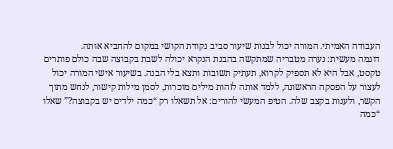העבודה האמיתי. המורה יכול לבנות שיעור סביב נקודת הקושי במקום להחביא אותה.
דוגמה מעשית: נערה מטבריה שמתקשה בהבנת הנקרא יכולה לשבת בקבוצה שבה כולם פותרים טקסט, אבל היא לא תספיק לקרוא, תעתיק תשובות ותצא בלי הבנה. בשיעור אישי המורה יכול לעצור על הפסקה הראשונה, ללמד אותה לזהות מילים מוכרות, לסמן מילות קישור, לנחש מתוך הקשר, ולענות בקצב שלה. הטיפ המעשי להורים: אל תשאלו רק “כמה ילדים יש בקבוצה?” שאלו “כמה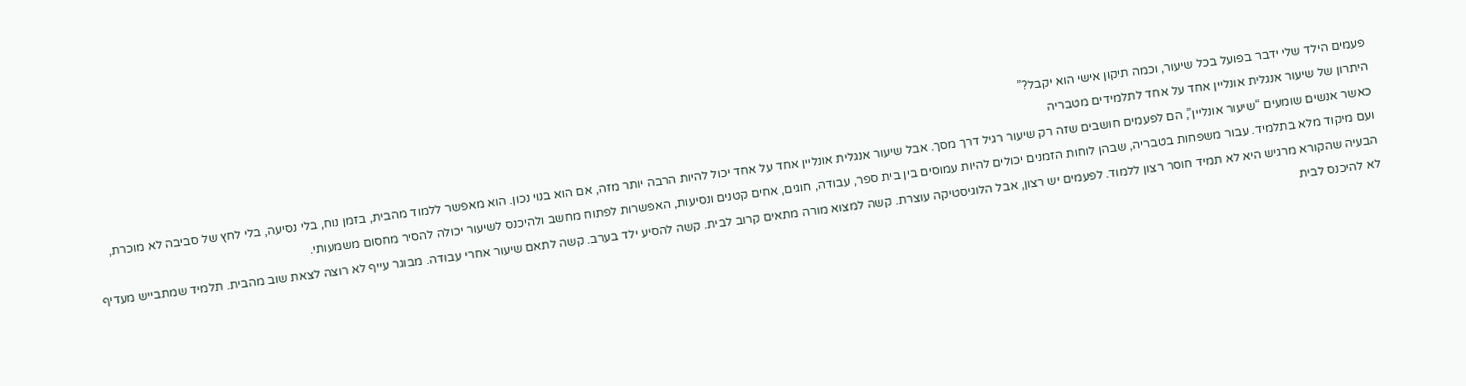פעמים הילד שלי ידבר בפועל בכל שיעור, וכמה תיקון אישי הוא יקבל?”
היתרון של שיעור אנגלית אונליין אחד על אחד לתלמידים מטבריה
כאשר אנשים שומעים “שיעור אונליין”, הם לפעמים חושבים שזה רק שיעור רגיל דרך מסך. אבל שיעור אנגלית אונליין אחד על אחד יכול להיות הרבה יותר מזה, אם הוא בנוי נכון. הוא מאפשר ללמוד מהבית, בזמן נוח, בלי נסיעה, בלי לחץ של סביבה לא מוכרת, ועם מיקוד מלא בתלמיד. עבור משפחות בטבריה, שבהן לוחות הזמנים יכולים להיות עמוסים בין בית ספר, עבודה, חוגים, אחים קטנים ונסיעות, האפשרות לפתוח מחשב ולהיכנס לשיעור יכולה להסיר מחסום משמעותי.
הבעיה שהקורא מרגיש היא לא תמיד חוסר רצון ללמוד. לפעמים יש רצון, אבל הלוגיסטיקה עוצרת. קשה למצוא מורה מתאים קרוב לבית. קשה להסיע ילד בערב. קשה לתאם שיעור אחרי עבודה. מבוגר עייף לא רוצה לצאת שוב מהבית. תלמיד שמתבייש מעדיף לא להיכנס לבית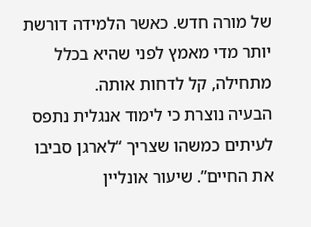של מורה חדש. כאשר הלמידה דורשת יותר מדי מאמץ לפני שהיא בכלל מתחילה, קל לדחות אותה.
הבעיה נוצרת כי לימוד אנגלית נתפס לעיתים כמשהו שצריך “לארגן סביבו את החיים”. שיעור אונליין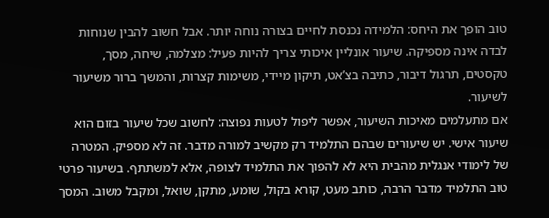טוב הופך את היחס: הלמידה נכנסת לחיים בצורה נוחה יותר. אבל חשוב להבין שנוחות לבדה אינה מספיקה. שיעור אונליין איכותי צריך להיות פעיל: מצלמה, שיחה, מסך, טקסטים, תרגול דיבור, כתיבה בצ’אט, תיקון מיידי, משימות קצרות, והמשך ברור משיעור לשיעור.
אם מתעלמים מאיכות השיעור, אפשר ליפול לטעות נפוצה: לחשוב שכל שיעור בזום הוא שיעור אישי. יש שיעורים שבהם התלמיד רק מקשיב למורה מדבר. זה לא מספיק. המטרה של לימודי אנגלית מהבית היא לא להפוך את התלמיד לצופה, אלא למשתתף. בשיעור פרטי טוב התלמיד מדבר הרבה, כותב מעט, קורא בקול, שומע, מתקן, שואל, ומקבל משוב. המסך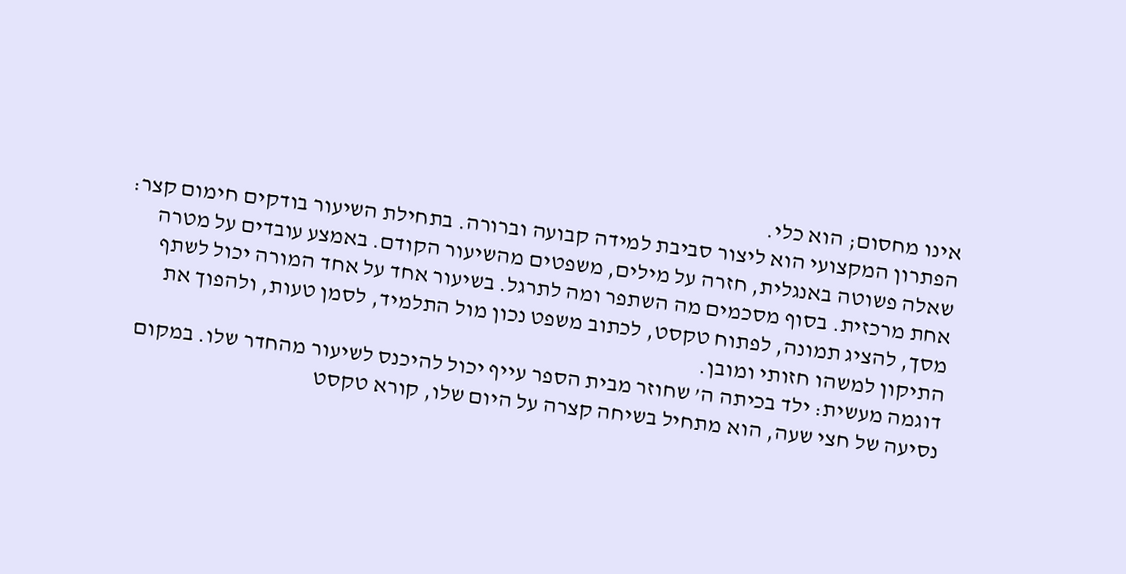אינו מחסום; הוא כלי.
הפתרון המקצועי הוא ליצור סביבת למידה קבועה וברורה. בתחילת השיעור בודקים חימום קצר: שאלה פשוטה באנגלית, חזרה על מילים, משפטים מהשיעור הקודם. באמצע עובדים על מטרה אחת מרכזית. בסוף מסכמים מה השתפר ומה לתרגל. בשיעור אחד על אחד המורה יכול לשתף מסך, להציג תמונה, לפתוח טקסט, לכתוב משפט נכון מול התלמיד, לסמן טעות, ולהפוך את התיקון למשהו חזותי ומובן.
דוגמה מעשית: ילד בכיתה ה’ שחוזר מבית הספר עייף יכול להיכנס לשיעור מהחדר שלו. במקום נסיעה של חצי שעה, הוא מתחיל בשיחה קצרה על היום שלו, קורא טקסט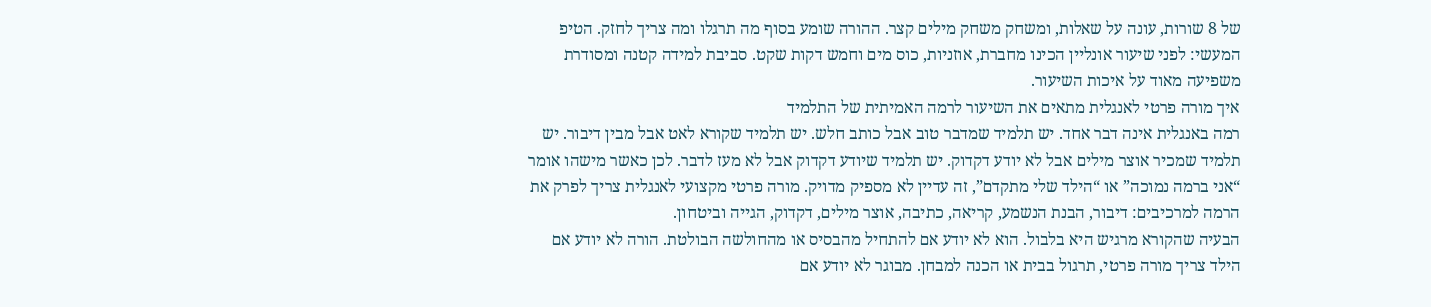של 8 שורות, עונה על שאלות, ומשחק משחק מילים קצר. ההורה שומע בסוף מה תרגלו ומה צריך לחזק. הטיפ המעשי: לפני שיעור אונליין הכינו מחברת, אוזניות, כוס מים וחמש דקות שקט. סביבת למידה קטנה ומסודרת משפיעה מאוד על איכות השיעור.
איך מורה פרטי לאנגלית מתאים את השיעור לרמה האמיתית של התלמיד
רמה באנגלית אינה דבר אחד. יש תלמיד שמדבר טוב אבל כותב חלש. יש תלמיד שקורא לאט אבל מבין דיבור. יש תלמיד שמכיר אוצר מילים אבל לא יודע דקדוק. יש תלמיד שיודע דקדוק אבל לא מעז לדבר. לכן כאשר מישהו אומר “אני ברמה נמוכה” או “הילד שלי מתקדם”, זה עדיין לא מספיק מדויק. מורה פרטי מקצועי לאנגלית צריך לפרק את הרמה למרכיבים: דיבור, הבנת הנשמע, קריאה, כתיבה, אוצר מילים, דקדוק, הגייה וביטחון.
הבעיה שהקורא מרגיש היא בלבול. הוא לא יודע אם להתחיל מהבסיס או מהחולשה הבולטת. הורה לא יודע אם הילד צריך מורה פרטי, תרגול בבית או הכנה למבחן. מבוגר לא יודע אם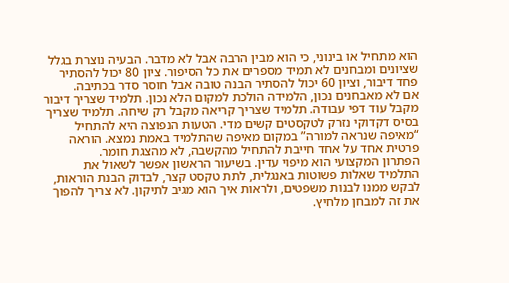הוא מתחיל או בינוני, כי הוא מבין הרבה אבל לא מדבר. הבעיה נוצרת בגלל שציונים ומבחנים לא תמיד מספרים את כל הסיפור. ציון 80 יכול להסתיר פחד דיבור, וציון 60 יכול להסתיר הבנה טובה אבל חוסר סדר בכתיבה.
אם לא מאבחנים נכון, הלמידה הולכת למקום הלא נכון. תלמיד שצריך דיבור מקבל עוד דפי עבודה. תלמיד שצריך קריאה מקבל רק שיחה. תלמיד שצריך בסיס דקדוקי נזרק לטקסטים קשים מדי. הטעות הנפוצה היא להתחיל “מאיפה שנראה למורה” במקום מאיפה שהתלמיד באמת נמצא. הוראה פרטית אחד על אחד חייבת להתחיל מהקשבה, לא מהצגת חומר.
הפתרון המקצועי הוא מיפוי עדין. בשיעור הראשון אפשר לשאול את התלמיד שאלות פשוטות באנגלית, לתת טקסט קצר, לבדוק הבנת הוראות, לבקש ממנו לבנות משפטים, ולראות איך הוא מגיב לתיקון. לא צריך להפוך את זה למבחן מלחיץ.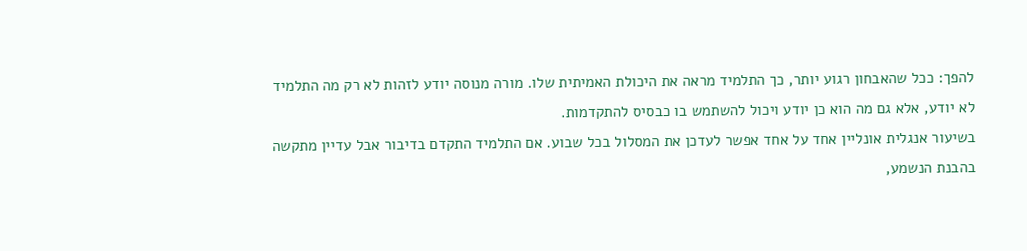להפך: ככל שהאבחון רגוע יותר, כך התלמיד מראה את היכולת האמיתית שלו. מורה מנוסה יודע לזהות לא רק מה התלמיד לא יודע, אלא גם מה הוא כן יודע ויכול להשתמש בו כבסיס להתקדמות.
בשיעור אנגלית אונליין אחד על אחד אפשר לעדכן את המסלול בכל שבוע. אם התלמיד התקדם בדיבור אבל עדיין מתקשה בהבנת הנשמע,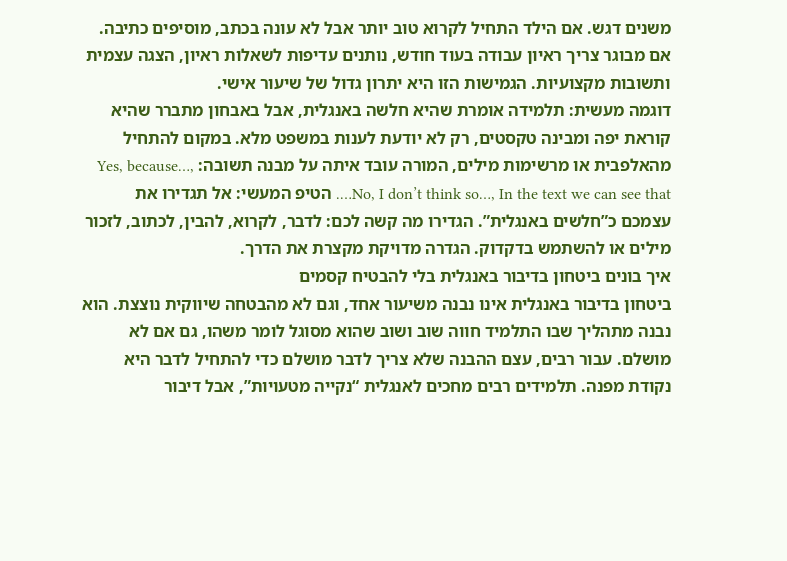משנים דגש. אם הילד התחיל לקרוא טוב יותר אבל לא עונה בכתב, מוסיפים כתיבה. אם מבוגר צריך ראיון עבודה בעוד חודש, נותנים עדיפות לשאלות ראיון, הצגה עצמית ותשובות מקצועיות. הגמישות הזו היא יתרון גדול של שיעור אישי.
דוגמה מעשית: תלמידה אומרת שהיא חלשה באנגלית, אבל באבחון מתברר שהיא קוראת יפה ומבינה טקסטים, רק לא יודעת לענות במשפט מלא. במקום להתחיל מהאלפבית או מרשימות מילים, המורה עובד איתה על מבנה תשובה: Yes, because…, No, I don’t think so…, In the text we can see that…. הטיפ המעשי: אל תגדירו את עצמכם כ”חלשים באנגלית”. הגדירו מה קשה לכם: לדבר, לקרוא, להבין, לכתוב, לזכור מילים או להשתמש בדקדוק. הגדרה מדויקת מקצרת את הדרך.
איך בונים ביטחון בדיבור באנגלית בלי להבטיח קסמים
ביטחון בדיבור באנגלית אינו נבנה משיעור אחד, וגם לא מהבטחה שיווקית נוצצת. הוא נבנה מתהליך שבו התלמיד חווה שוב ושוב שהוא מסוגל לומר משהו, גם אם לא מושלם. עבור רבים, עצם ההבנה שלא צריך לדבר מושלם כדי להתחיל לדבר היא נקודת מפנה. תלמידים רבים מחכים לאנגלית “נקייה מטעויות”, אבל דיבור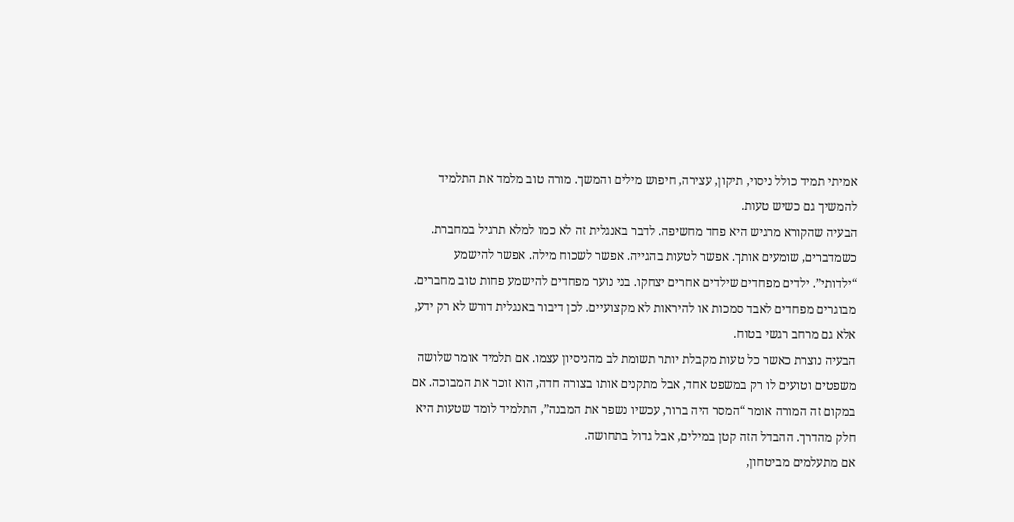אמיתי תמיד כולל ניסוי, תיקון, עצירה, חיפוש מילים והמשך. מורה טוב מלמד את התלמיד להמשיך גם כשיש טעות.
הבעיה שהקורא מרגיש היא פחד מחשיפה. לדבר באנגלית זה לא כמו למלא תרגיל במחברת. כשמדברים, שומעים אותך. אפשר לטעות בהגייה. אפשר לשכוח מילה. אפשר להישמע “ילדותי”. ילדים מפחדים שילדים אחרים יצחקו. בני נוער מפחדים להישמע פחות טוב מחברים. מבוגרים מפחדים לאבד סמכות או להיראות לא מקצועיים. לכן דיבור באנגלית דורש לא רק ידע, אלא גם מרחב רגשי בטוח.
הבעיה נוצרת כאשר כל טעות מקבלת יותר תשומת לב מהניסיון עצמו. אם תלמיד אומר שלושה משפטים וטועים לו רק במשפט אחד, אבל מתקנים אותו בצורה חדה, הוא זוכר את המבוכה. אם במקום זה המורה אומר “המסר היה ברור, עכשיו נשפר את המבנה”, התלמיד לומד שטעות היא חלק מהדרך. ההבדל הזה קטן במילים, אבל גדול בתחושה.
אם מתעלמים מביטחון,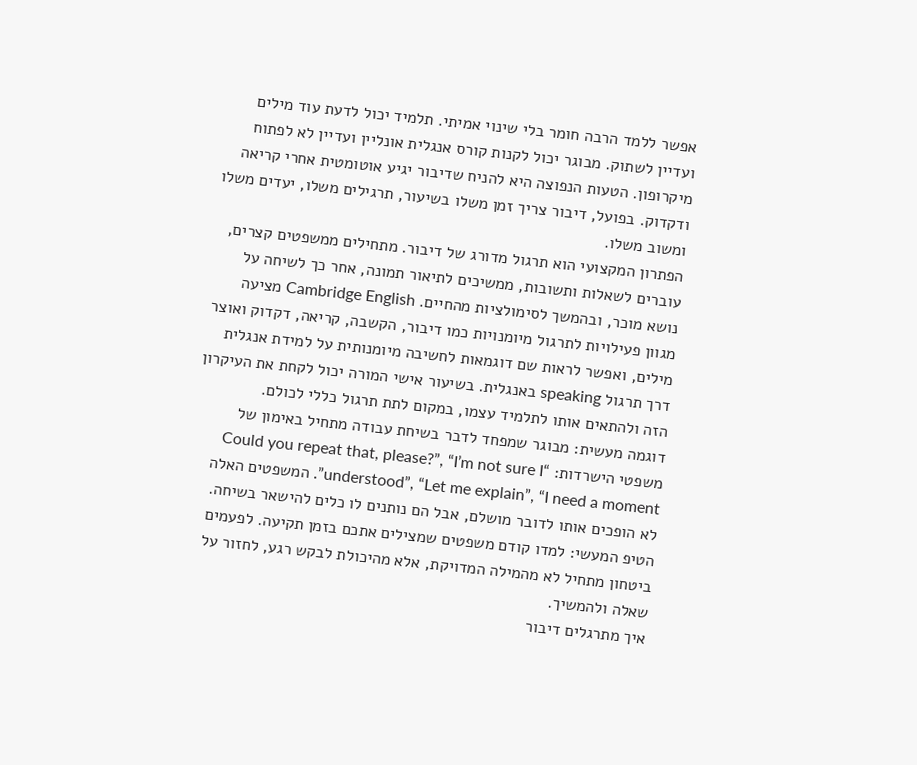אפשר ללמד הרבה חומר בלי שינוי אמיתי. תלמיד יכול לדעת עוד מילים ועדיין לשתוק. מבוגר יכול לקנות קורס אנגלית אונליין ועדיין לא לפתוח מיקרופון. הטעות הנפוצה היא להניח שדיבור יגיע אוטומטית אחרי קריאה ודקדוק. בפועל, דיבור צריך זמן משלו בשיעור, תרגילים משלו, יעדים משלו ומשוב משלו.
הפתרון המקצועי הוא תרגול מדורג של דיבור. מתחילים ממשפטים קצרים, עוברים לשאלות ותשובות, ממשיכים לתיאור תמונה, אחר כך לשיחה על נושא מוכר, ובהמשך לסימולציות מהחיים. Cambridge English מציעה מגוון פעילויות לתרגול מיומנויות כמו דיבור, הקשבה, קריאה, דקדוק ואוצר מילים, ואפשר לראות שם דוגמאות לחשיבה מיומנותית על למידת אנגלית דרך תרגול speaking באנגלית. בשיעור אישי המורה יכול לקחת את העיקרון הזה ולהתאים אותו לתלמיד עצמו, במקום לתת תרגול כללי לכולם.
דוגמה מעשית: מבוגר שמפחד לדבר בשיחת עבודה מתחיל באימון של משפטי הישרדות: “Could you repeat that, please?”, “I’m not sure I understood”, “Let me explain”, “I need a moment”. המשפטים האלה לא הופכים אותו לדובר מושלם, אבל הם נותנים לו כלים להישאר בשיחה. הטיפ המעשי: למדו קודם משפטים שמצילים אתכם בזמן תקיעה. לפעמים ביטחון מתחיל לא מהמילה המדויקת, אלא מהיכולת לבקש רגע, לחזור על שאלה ולהמשיך.
איך מתרגלים דיבור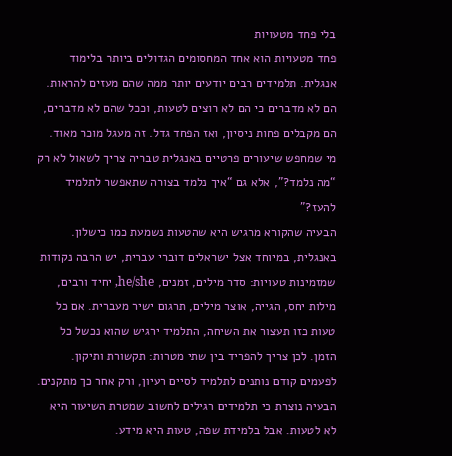בלי פחד מטעויות
פחד מטעויות הוא אחד המחסומים הגדולים ביותר בלימוד אנגלית. תלמידים רבים יודעים יותר ממה שהם מעזים להראות. הם לא מדברים כי הם לא רוצים לטעות, וככל שהם לא מדברים, הם מקבלים פחות ניסיון, ואז הפחד גדל. זה מעגל מוכר מאוד. מי שמחפש שיעורים פרטיים באנגלית טבריה צריך לשאול לא רק “מה נלמד?”, אלא גם “איך נלמד בצורה שתאפשר לתלמיד להעז?”
הבעיה שהקורא מרגיש היא שהטעות נשמעת כמו כישלון. באנגלית, במיוחד אצל ישראלים דוברי עברית, יש הרבה נקודות שמזמינות טעויות: סדר מילים, זמנים, he/she, יחיד ורבים, מילות יחס, הגייה, אוצר מילים, תרגום ישיר מעברית. אם כל טעות כזו תעצור את השיחה, התלמיד ירגיש שהוא נכשל כל הזמן. לכן צריך להפריד בין שתי מטרות: תקשורת ותיקון. לפעמים קודם נותנים לתלמיד לסיים רעיון, ורק אחר כך מתקנים.
הבעיה נוצרת כי תלמידים רגילים לחשוב שמטרת השיעור היא לא לטעות. אבל בלמידת שפה, טעות היא מידע.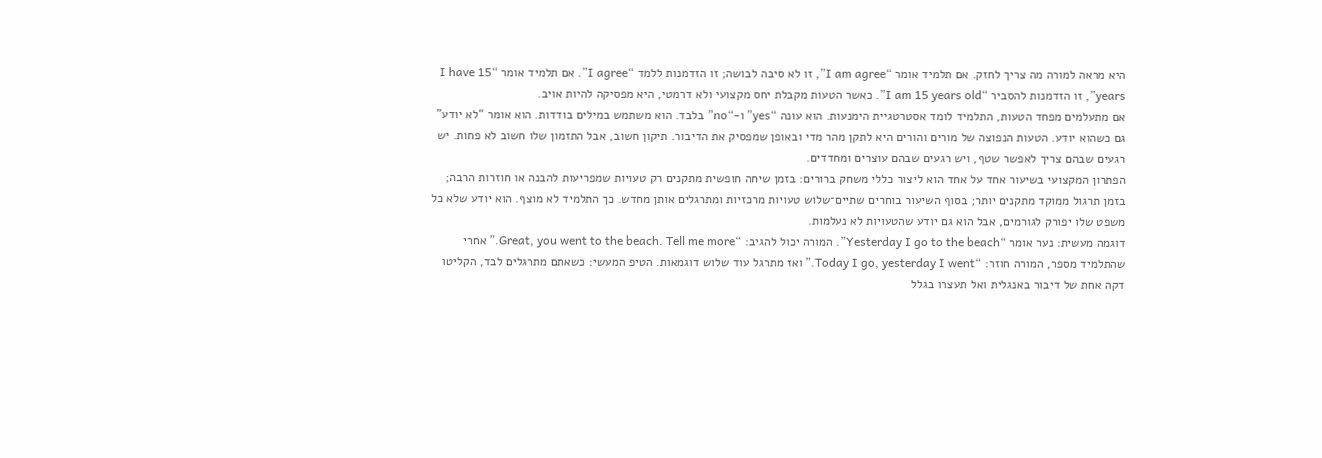היא מראה למורה מה צריך לחזק. אם תלמיד אומר “I am agree”, זו לא סיבה לבושה; זו הזדמנות ללמד “I agree”. אם תלמיד אומר “I have 15 years”, זו הזדמנות להסביר “I am 15 years old”. כאשר הטעות מקבלת יחס מקצועי ולא דרמטי, היא מפסיקה להיות אויב.
אם מתעלמים מפחד הטעות, התלמיד לומד אסטרטגיית הימנעות. הוא עונה “yes” ו-“no” בלבד. הוא משתמש במילים בודדות. הוא אומר “לא יודע” גם כשהוא יודע. הטעות הנפוצה של מורים והורים היא לתקן מהר מדי ובאופן שמפסיק את הדיבור. תיקון חשוב, אבל התזמון שלו חשוב לא פחות. יש רגעים שבהם צריך לאפשר שטף, ויש רגעים שבהם עוצרים ומחדדים.
הפתרון המקצועי בשיעור אחד על אחד הוא ליצור כללי משחק ברורים: בזמן שיחה חופשית מתקנים רק טעויות שמפריעות להבנה או חוזרות הרבה; בזמן תרגול ממוקד מתקנים יותר; בסוף השיעור בוחרים שתיים־שלוש טעויות מרכזיות ומתרגלים אותן מחדש. כך התלמיד לא מוצף. הוא יודע שלא כל משפט שלו יפורק לגורמים, אבל הוא גם יודע שהטעויות לא נעלמות.
דוגמה מעשית: נער אומר “Yesterday I go to the beach”. המורה יכול להגיב: “Great, you went to the beach. Tell me more.” אחרי שהתלמיד מספר, המורה חוזר: “Today I go, yesterday I went.” ואז מתרגל עוד שלוש דוגמאות. הטיפ המעשי: כשאתם מתרגלים לבד, הקליטו דקה אחת של דיבור באנגלית ואל תעצרו בגלל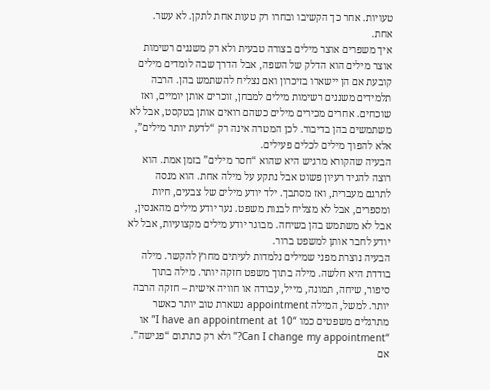טעויות. אחר כך הקשיבו ובחרו רק טעות אחת לתקן. לא עשר. אחת.
איך משפרים אוצר מילים בצורה טבעית ולא רק משננים רשימות
אוצר מילים הוא הדלק של השפה, אבל הדרך שבה לומדים מילים קובעת אם הן יישארו בזיכרון ואם נצליח להשתמש בהן. הרבה תלמידים משננים רשימות מילים למבחן, זוכרים אותן יומיים, ואז שוכחים. אחרים מכירים מילים כשהם רואים אותן בטקסט, אבל לא משתמשים בהן בדיבור. לכן המטרה אינה רק “לדעת יותר מילים”, אלא להפוך מילים לכלים פעילים.
הבעיה שהקורא מרגיש היא שהוא “חסר מילים” בזמן אמת. הוא רוצה להגיד רעיון פשוט אבל נתקע על מילה אחת. הוא מנסה לתרגם מעברית, ואז מסתבך. ילד יודע מילים של צבעים, חיות ומספרים, אבל לא מצליח לבנות משפט. נער יודע מילים מהאנסין, אבל לא משתמש בהן בשיחה. מבוגר יודע מילים מקצועיות, אבל לא יודע לחבר אותן למשפט ברור.
הבעיה נוצרת מפני שמילים נלמדות לעיתים מחוץ להקשר. מילה בודדת היא חלשה. מילה בתוך משפט חזקה יותר. מילה בתוך סיפור, שיחה, תמונה, מייל, עבודה או חוויה אישית – חזקה הרבה יותר. למשל, המילה appointment נשארת טוב יותר כאשר מתרגלים משפטים כמו “I have an appointment at 10” או “Can I change my appointment?” ולא רק כתרגום “פגישה”.
אם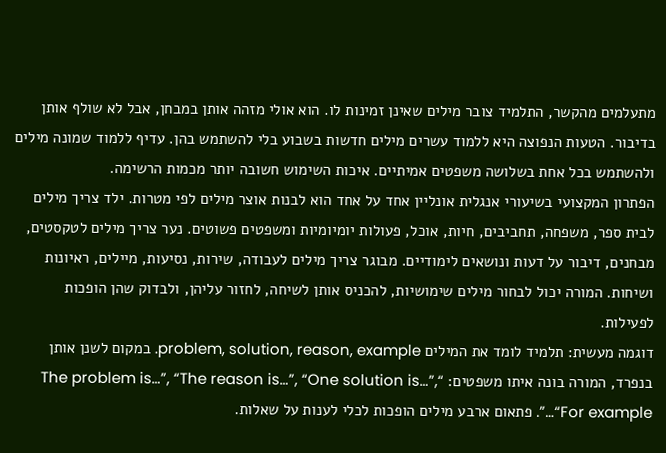מתעלמים מהקשר, התלמיד צובר מילים שאינן זמינות לו. הוא אולי מזהה אותן במבחן, אבל לא שולף אותן בדיבור. הטעות הנפוצה היא ללמוד עשרים מילים חדשות בשבוע בלי להשתמש בהן. עדיף ללמוד שמונה מילים ולהשתמש בכל אחת בשלושה משפטים אמיתיים. איכות השימוש חשובה יותר מכמות הרשימה.
הפתרון המקצועי בשיעורי אנגלית אונליין אחד על אחד הוא לבנות אוצר מילים לפי מטרות. ילד צריך מילים לבית ספר, משפחה, תחביבים, חיות, אוכל, פעולות יומיומיות ומשפטים פשוטים. נער צריך מילים לטקסטים, מבחנים, דיבור על דעות ונושאים לימודיים. מבוגר צריך מילים לעבודה, שירות, נסיעות, מיילים, ראיונות ושיחות. המורה יכול לבחור מילים שימושיות, להכניס אותן לשיחה, לחזור עליהן, ולבדוק שהן הופכות לפעילות.
דוגמה מעשית: תלמיד לומד את המילים problem, solution, reason, example. במקום לשנן אותן בנפרד, המורה בונה איתו משפטים: “The problem is…”, “The reason is…”, “One solution is…”, “For example…”. פתאום ארבע מילים הופכות לכלי לענות על שאלות.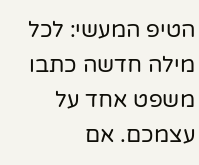הטיפ המעשי: לכל מילה חדשה כתבו משפט אחד על עצמכם. אם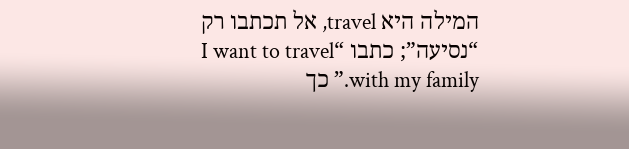המילה היא travel, אל תכתבו רק “נסיעה”; כתבו “I want to travel with my family.” כך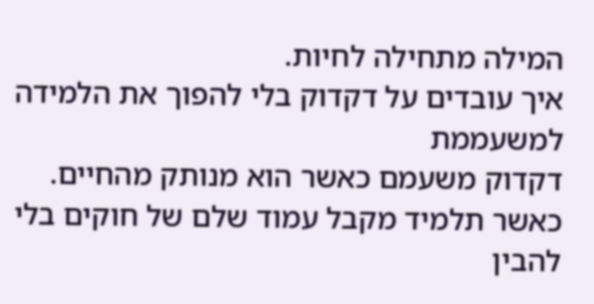המילה מתחילה לחיות.
איך עובדים על דקדוק בלי להפוך את הלמידה למשעממת
דקדוק משעמם כאשר הוא מנותק מהחיים. כאשר תלמיד מקבל עמוד שלם של חוקים בלי להבין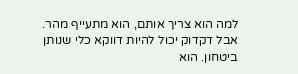למה הוא צריך אותם, הוא מתעייף מהר. אבל דקדוק יכול להיות דווקא כלי שנותן ביטחון. הוא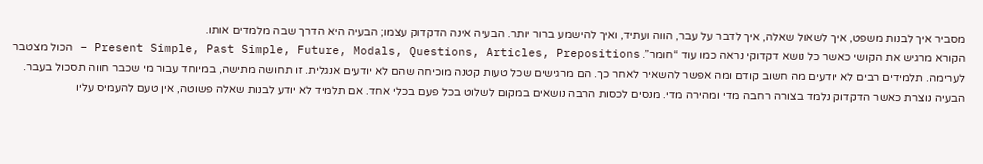מסביר איך לבנות משפט, איך לשאול שאלה, איך לדבר על עבר, הווה ועתיד, ואיך להישמע ברור יותר. הבעיה אינה הדקדוק עצמו; הבעיה היא הדרך שבה מלמדים אותו.
הקורא מרגיש את הקושי כאשר כל נושא דקדוקי נראה כמו עוד “חומר”. Present Simple, Past Simple, Future, Modals, Questions, Articles, Prepositions – הכול מצטבר לערימה. תלמידים רבים לא יודעים מה חשוב קודם ומה אפשר להשאיר לאחר כך. הם מרגישים שכל טעות קטנה מוכיחה שהם לא יודעים אנגלית. זו תחושה מתישה, במיוחד עבור מי שכבר חווה תסכול בעבר.
הבעיה נוצרת כאשר הדקדוק נלמד בצורה רחבה מדי ומהירה מדי. מנסים לכסות הרבה נושאים במקום לשלוט בכל פעם בכלי אחד. אם תלמיד לא יודע לבנות שאלה פשוטה, אין טעם להעמיס עליו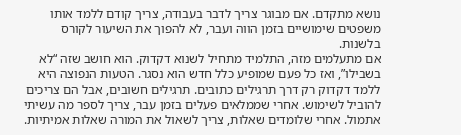נושא מתקדם. אם מבוגר צריך לדבר בעבודה, צריך קודם ללמד אותו משפטים שימושיים בזמן הווה ועבר, לא להפוך את השיעור לקורס בלשנות.
אם מתעלמים מזה, התלמיד מתחיל לשנוא דקדוק. הוא חושב שזה “לא בשבילו”, ואז כל פעם שמופיע כלל חדש הוא נסגר. הטעות הנפוצה היא ללמד דקדוק רק דרך תרגילים כתובים. תרגילים חשובים, אבל הם צריכים להוביל לשימוש. אחרי שממלאים פעלים בזמן עבר, צריך לספר מה עשיתי אתמול. אחרי שלומדים שאלות, צריך לשאול את המורה שאלות אמיתיות.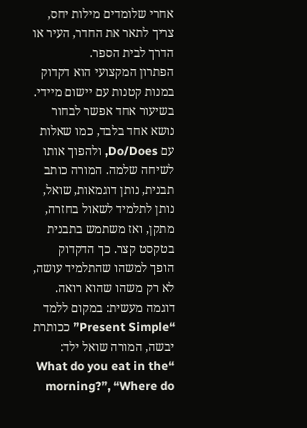אחרי שלומדים מילות יחס, צריך לתאר את החדר, העיר או הדרך לבית הספר.
הפתרון המקצועי הוא דקדוק במנות קטנות עם יישום מיידי. בשיעור אחד אפשר לבחור נושא אחד בלבד, כמו שאלות עם Do/Does, ולהפוך אותו לשיחה שלמה. המורה כותב תבנית, נותן דוגמאות, שואל, נותן לתלמיד לשאול בחזרה, מתקן, ואז משתמש בתבנית בטקסט קצר. כך הדקדוק הופך למשהו שהתלמיד עושה, לא רק משהו שהוא רואה.
דוגמה מעשית: במקום ללמד “Present Simple” ככותרת יבשה, המורה שואל ילד: “What do you eat in the morning?”, “Where do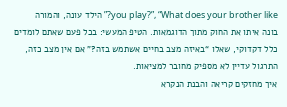you play?”, “What does your brother like?” הילד עונה, והמורה בונה איתו את החוק מתוך הדוגמאות. הטיפ המעשי: בכל פעם שאתם לומדים כלל דקדוקי, שאלו “באיזה מצב בחיים אשתמש בזה?” אם אין מצב כזה, התרגול עדיין לא מספיק מחובר למציאות.
איך מחזקים קריאה והבנת הנקרא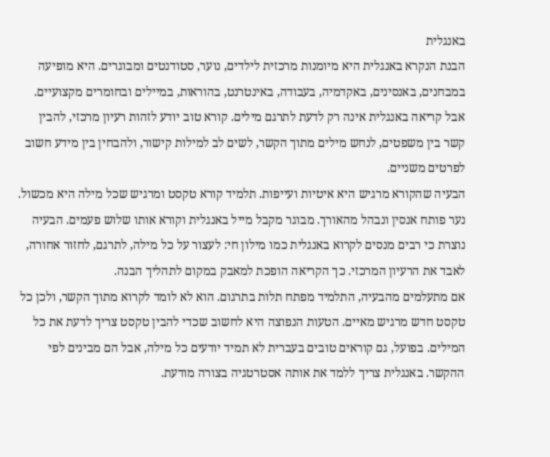באנגלית
הבנת הנקרא באנגלית היא מיומנות מרכזית לילדים, נוער, סטודנטים ומבוגרים. היא מופיעה במבחנים, באנסינים, באקדמיה, בעבודה, באינטרנט, בהוראות, במיילים ובחומרים מקצועיים. אבל קריאה באנגלית אינה רק לדעת לתרגם מילים. קורא טוב יודע לזהות רעיון מרכזי, להבין קשר בין משפטים, לנחש מילים מתוך הקשר, לשים לב למילות קישור, ולהבחין בין מידע חשוב לפרטים משניים.
הבעיה שהקורא מרגיש היא איטיות ועייפות. תלמיד קורא טקסט ומרגיש שכל מילה היא מכשול. נער פותח אנסין ונבהל מהאורך. מבוגר מקבל מייל באנגלית וקורא אותו שלוש פעמים. הבעיה נוצרת כי רבים מנסים לקרוא באנגלית כמו מילון חי: לעצור על כל מילה, לתרגם, לחזור אחורה, לאבד את הרעיון המרכזי. כך הקריאה הופכת למאבק במקום לתהליך הבנה.
אם מתעלמים מהבעיה, התלמיד מפתח תלות בתרגום. הוא לא לומד לקרוא מתוך הקשר, ולכן כל טקסט חדש מרגיש מאיים. הטעות הנפוצה היא לחשוב שכדי להבין טקסט צריך לדעת את כל המילים. בפועל, גם קוראים טובים בעברית לא תמיד יודעים כל מילה, אבל הם מבינים לפי ההקשר. באנגלית צריך ללמד את אותה אסטרטגיה בצורה מודעת.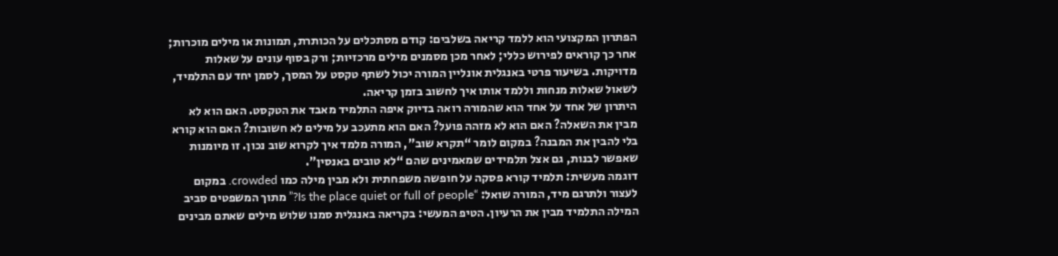הפתרון המקצועי הוא ללמד קריאה בשלבים: קודם מסתכלים על הכותרת, תמונות או מילים מוכרות; אחר כך קוראים לפירוש כללי; לאחר מכן מסמנים מילים מרכזיות; ורק בסוף עונים על שאלות מדויקות. בשיעור פרטי באנגלית אונליין המורה יכול לשתף טקסט על המסך, לסמן יחד עם התלמיד, לשאול שאלות מנחות וללמד אותו איך לחשוב בזמן קריאה.
היתרון של אחד על אחד הוא שהמורה רואה בדיוק איפה התלמיד מאבד את הטקסט. האם הוא לא מבין את השאלה? האם הוא לא מזהה פועל? האם הוא מתעכב על מילים לא חשובות? האם הוא קורא בלי להבין את המבנה? במקום לומר “תקרא שוב”, המורה מלמד איך לקרוא שוב נכון. זו מיומנות שאפשר לבנות, גם אצל תלמידים שמאמינים שהם “לא טובים באנסין”.
דוגמה מעשית: תלמיד קורא פסקה על חופשה משפחתית ולא מבין מילה כמו crowded. במקום לעצור ולתרגם מיד, המורה שואל: “Is the place quiet or full of people?” מתוך המשפטים סביב המילה התלמיד מבין את הרעיון. הטיפ המעשי: בקריאה באנגלית סמנו שלוש מילים שאתם מבינים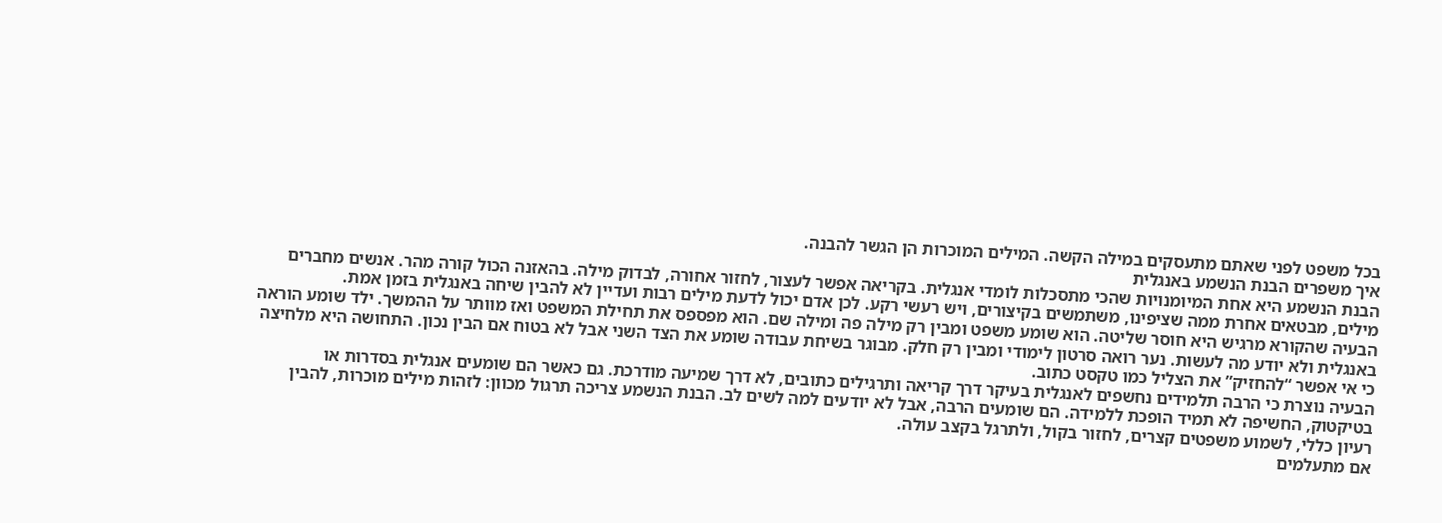בכל משפט לפני שאתם מתעסקים במילה הקשה. המילים המוכרות הן הגשר להבנה.
איך משפרים הבנת הנשמע באנגלית
הבנת הנשמע היא אחת המיומנויות שהכי מתסכלות לומדי אנגלית. בקריאה אפשר לעצור, לחזור אחורה, לבדוק מילה. בהאזנה הכול קורה מהר. אנשים מחברים מילים, מבטאים אחרת ממה שציפינו, משתמשים בקיצורים, ויש רעשי רקע. לכן אדם יכול לדעת מילים רבות ועדיין לא להבין שיחה באנגלית בזמן אמת.
הבעיה שהקורא מרגיש היא חוסר שליטה. הוא שומע משפט ומבין רק מילה פה ומילה שם. הוא מפספס את תחילת המשפט ואז מוותר על ההמשך. ילד שומע הוראה באנגלית ולא יודע מה לעשות. נער רואה סרטון לימודי ומבין רק חלק. מבוגר בשיחת עבודה שומע את הצד השני אבל לא בטוח אם הבין נכון. התחושה היא מלחיצה כי אי אפשר “להחזיק” את הצליל כמו טקסט כתוב.
הבעיה נוצרת כי הרבה תלמידים נחשפים לאנגלית בעיקר דרך קריאה ותרגילים כתובים, לא דרך שמיעה מודרכת. גם כאשר הם שומעים אנגלית בסדרות או בטיקטוק, החשיפה לא תמיד הופכת ללמידה. הם שומעים הרבה, אבל לא יודעים למה לשים לב. הבנת הנשמע צריכה תרגול מכוון: לזהות מילים מוכרות, להבין רעיון כללי, לשמוע משפטים קצרים, לחזור בקול, ולתרגל בקצב עולה.
אם מתעלמים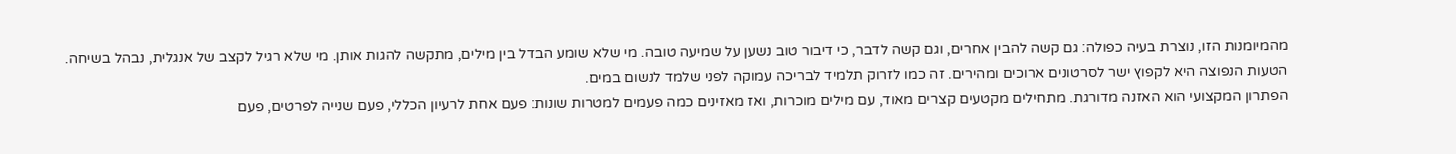מהמיומנות הזו, נוצרת בעיה כפולה: גם קשה להבין אחרים, וגם קשה לדבר, כי דיבור טוב נשען על שמיעה טובה. מי שלא שומע הבדל בין מילים, מתקשה להגות אותן. מי שלא רגיל לקצב של אנגלית, נבהל בשיחה. הטעות הנפוצה היא לקפוץ ישר לסרטונים ארוכים ומהירים. זה כמו לזרוק תלמיד לבריכה עמוקה לפני שלמד לנשום במים.
הפתרון המקצועי הוא האזנה מדורגת. מתחילים מקטעים קצרים מאוד, עם מילים מוכרות, ואז מאזינים כמה פעמים למטרות שונות: פעם אחת לרעיון הכללי, פעם שנייה לפרטים, פעם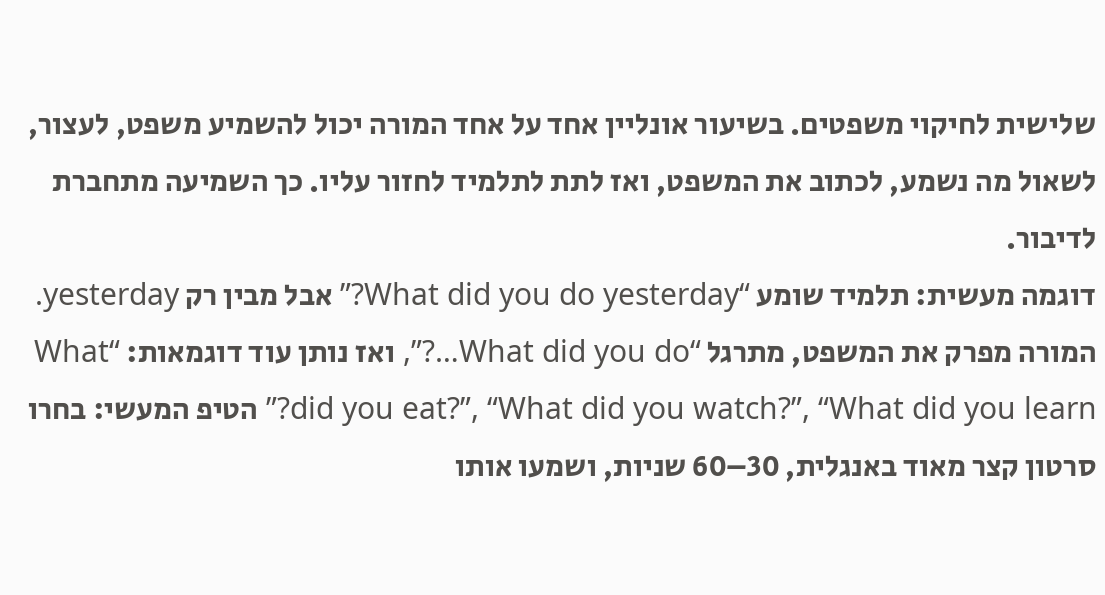שלישית לחיקוי משפטים. בשיעור אונליין אחד על אחד המורה יכול להשמיע משפט, לעצור, לשאול מה נשמע, לכתוב את המשפט, ואז לתת לתלמיד לחזור עליו. כך השמיעה מתחברת לדיבור.
דוגמה מעשית: תלמיד שומע “What did you do yesterday?” אבל מבין רק yesterday. המורה מפרק את המשפט, מתרגל “What did you do…?”, ואז נותן עוד דוגמאות: “What did you eat?”, “What did you watch?”, “What did you learn?” הטיפ המעשי: בחרו סרטון קצר מאוד באנגלית, 30–60 שניות, ושמעו אותו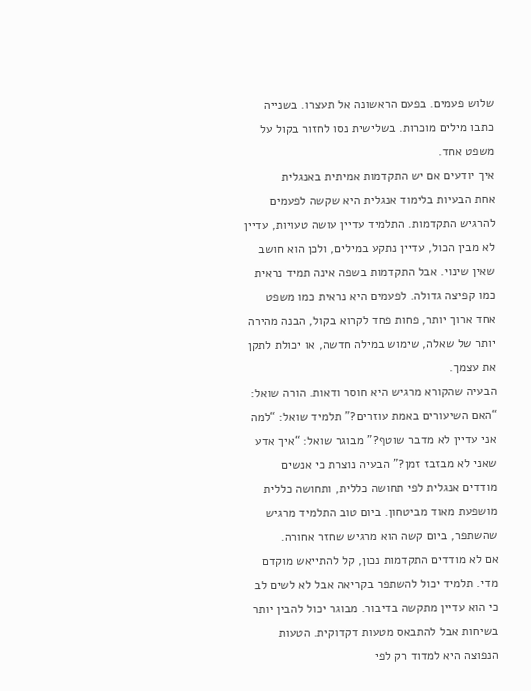שלוש פעמים. בפעם הראשונה אל תעצרו. בשנייה כתבו מילים מוכרות. בשלישית נסו לחזור בקול על משפט אחד.
איך יודעים אם יש התקדמות אמיתית באנגלית
אחת הבעיות בלימוד אנגלית היא שקשה לפעמים להרגיש התקדמות. התלמיד עדיין עושה טעויות, עדיין לא מבין הכול, עדיין נתקע במילים, ולכן הוא חושב שאין שינוי. אבל התקדמות בשפה אינה תמיד נראית כמו קפיצה גדולה. לפעמים היא נראית כמו משפט אחד ארוך יותר, פחות פחד לקרוא בקול, הבנה מהירה יותר של שאלה, שימוש במילה חדשה, או יכולת לתקן את עצמך.
הבעיה שהקורא מרגיש היא חוסר ודאות. הורה שואל: “האם השיעורים באמת עוזרים?” תלמיד שואל: “למה אני עדיין לא מדבר שוטף?” מבוגר שואל: “איך אדע שאני לא מבזבז זמן?” הבעיה נוצרת כי אנשים מודדים אנגלית לפי תחושה כללית, ותחושה כללית מושפעת מאוד מביטחון. ביום טוב התלמיד מרגיש שהשתפר, ביום קשה הוא מרגיש שחזר אחורה.
אם לא מודדים התקדמות נכון, קל להתייאש מוקדם מדי. תלמיד יכול להשתפר בקריאה אבל לא לשים לב כי הוא עדיין מתקשה בדיבור. מבוגר יכול להבין יותר בשיחות אבל להתבאס מטעות דקדוקית. הטעות הנפוצה היא למדוד רק לפי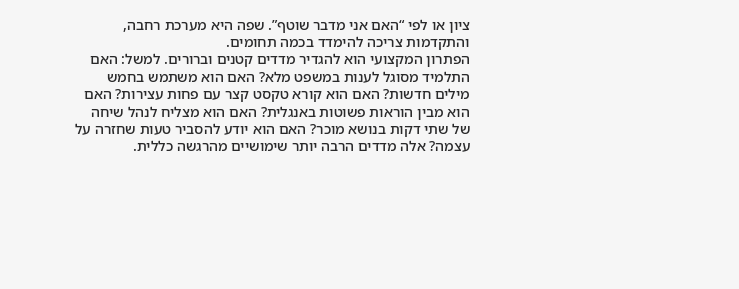ציון או לפי “האם אני מדבר שוטף”. שפה היא מערכת רחבה, והתקדמות צריכה להימדד בכמה תחומים.
הפתרון המקצועי הוא להגדיר מדדים קטנים וברורים. למשל: האם התלמיד מסוגל לענות במשפט מלא? האם הוא משתמש בחמש מילים חדשות? האם הוא קורא טקסט קצר עם פחות עצירות? האם הוא מבין הוראות פשוטות באנגלית? האם הוא מצליח לנהל שיחה של שתי דקות בנושא מוכר? האם הוא יודע להסביר טעות שחזרה על עצמה? אלה מדדים הרבה יותר שימושיים מהרגשה כללית.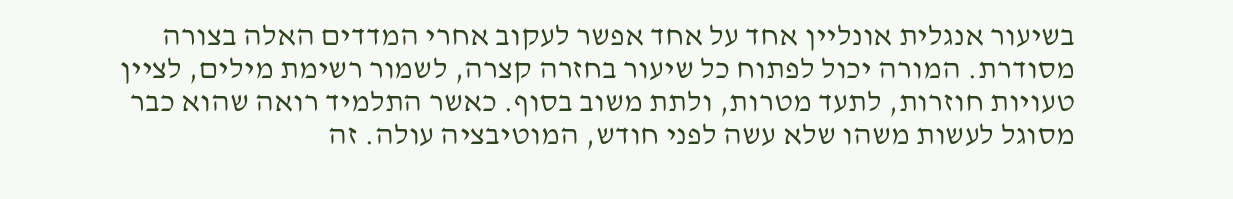בשיעור אנגלית אונליין אחד על אחד אפשר לעקוב אחרי המדדים האלה בצורה מסודרת. המורה יכול לפתוח כל שיעור בחזרה קצרה, לשמור רשימת מילים, לציין טעויות חוזרות, לתעד מטרות, ולתת משוב בסוף. כאשר התלמיד רואה שהוא כבר מסוגל לעשות משהו שלא עשה לפני חודש, המוטיבציה עולה. זה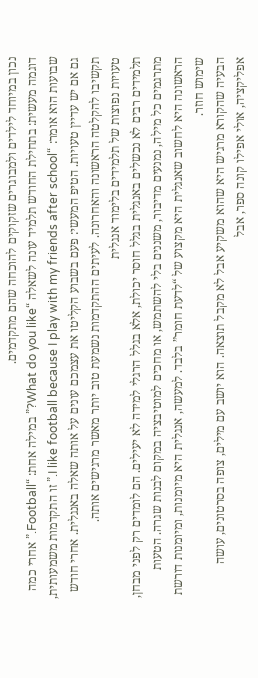נכון במיוחד לילדים ולמבוגרים שזקוקים להוכחה שהם מתקדמים.
דוגמה מעשית: בתחילת החודש תלמיד עונה לשאלה “What do you like?” במילה אחת: “Football.” אחרי כמה שבועות הוא אומר: “I like football because I play with my friends after school.” זו התקדמות משמעותית, גם אם יש עדיין טעויות. הטיפ המעשי: פעם בשבוע הקליטו את עצמכם עונים על אותה שאלה באנגלית. אחרי חודש תקשיבו להקלטה הראשונה והאחרונה. לעיתים ההתקדמות נשמעת טוב יותר מאשר מרגישים אותה.
טעויות נפוצות של תלמידים בלימוד אנגלית
תלמידים רבים לא נכשלים באנגלית בגלל חוסר יכולת, אלא בגלל הרגלי למידה לא יעילים. הם לומדים רק לפני מבחן, מתרגמים כל מילה, נמנעים מדיבור, משננים בלי להשתמש, או מחכים למוטיבציה במקום לבנות שגרה. הטעות הראשונה היא לחשוב שאנגלית היא מקצוע של “לדעת חומר” בלבד. למעשה, אנגלית היא מיומנות, ומיומנות דורשת שימוש חוזר.
הבעיה שהקורא מרגיש היא שהוא משקיע אבל לא מקבל תוצאה. הוא יושב עם מילים, צופה בסרטונים, עושה אפליקציה, אולי אפילו קונה ספר, אבל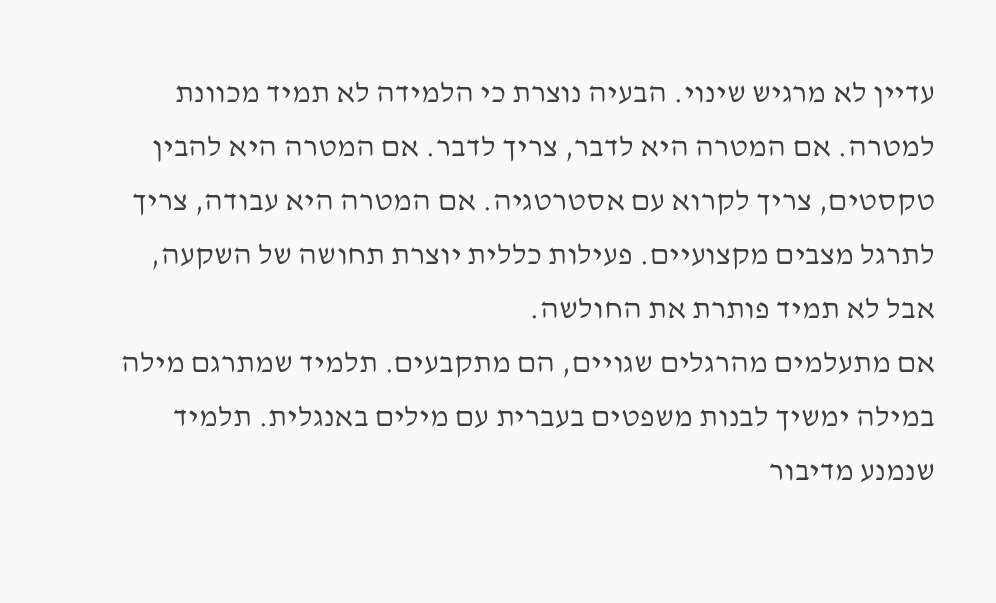עדיין לא מרגיש שינוי. הבעיה נוצרת כי הלמידה לא תמיד מכוונת למטרה. אם המטרה היא לדבר, צריך לדבר. אם המטרה היא להבין טקסטים, צריך לקרוא עם אסטרטגיה. אם המטרה היא עבודה, צריך לתרגל מצבים מקצועיים. פעילות כללית יוצרת תחושה של השקעה, אבל לא תמיד פותרת את החולשה.
אם מתעלמים מהרגלים שגויים, הם מתקבעים. תלמיד שמתרגם מילה במילה ימשיך לבנות משפטים בעברית עם מילים באנגלית. תלמיד שנמנע מדיבור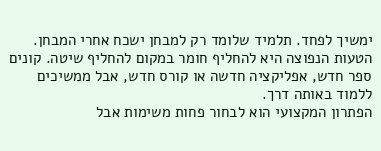ימשיך לפחד. תלמיד שלומד רק למבחן ישכח אחרי המבחן. הטעות הנפוצה היא להחליף חומר במקום להחליף שיטה. קונים ספר חדש, אפליקציה חדשה או קורס חדש, אבל ממשיכים ללמוד באותה דרך.
הפתרון המקצועי הוא לבחור פחות משימות אבל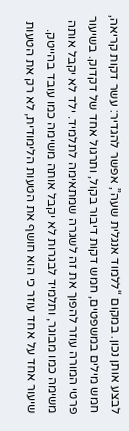לבצע אותן נכון. במקום “ללמוד אנגלית שעה”, אפשר להגדיר: עשר דקות קריאה, חמש מילים במשפטים, חמש דקות דיבור בקול, ותרגול אחד של דקדוק. בשיעור פרטי המורה עוזר להפוך את זה לשגרה שמתאימה לתלמיד. ילד לא יקבל אותה משימה כמו מבוגר, ותלמיד לבגרות לא יקבל אותה משימה כמו עובד בהייטק.
שיעור אחד על אחד עוזר כי הוא חושף את הטעות הלימודית, לא רק את הטעות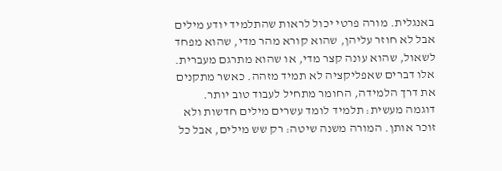באנגלית. מורה פרטי יכול לראות שהתלמיד יודע מילים אבל לא חוזר עליהן, שהוא קורא מהר מדי, שהוא מפחד לשאול, שהוא עונה קצר מדי, או שהוא מתרגם מעברית. אלו דברים שאפליקציה לא תמיד מזהה. כאשר מתקנים את דרך הלמידה, החומר מתחיל לעבוד טוב יותר.
דוגמה מעשית: תלמיד לומד עשרים מילים חדשות ולא זוכר אותן. המורה משנה שיטה: רק שש מילים, אבל כל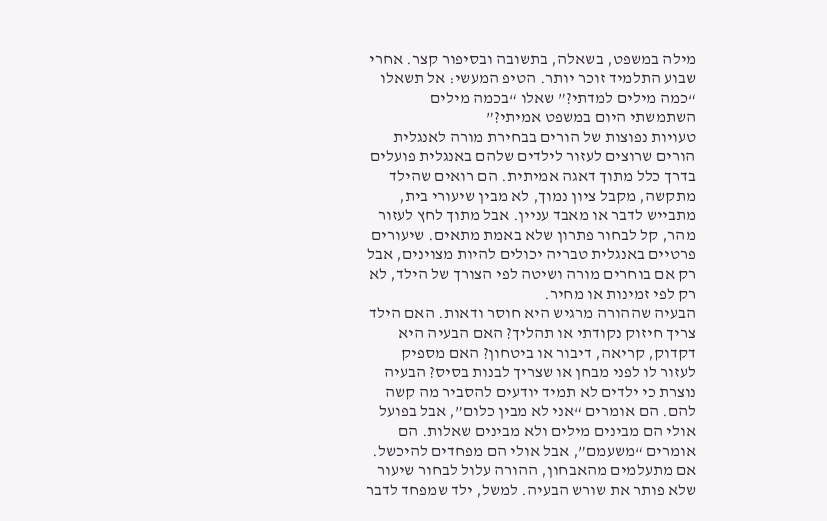מילה במשפט, בשאלה, בתשובה ובסיפור קצר. אחרי שבוע התלמיד זוכר יותר. הטיפ המעשי: אל תשאלו “כמה מילים למדתי?” שאלו “בכמה מילים השתמשתי היום במשפט אמיתי?”
טעויות נפוצות של הורים בבחירת מורה לאנגלית
הורים שרוצים לעזור לילדים שלהם באנגלית פועלים בדרך כלל מתוך דאגה אמיתית. הם רואים שהילד מתקשה, מקבל ציון נמוך, לא מבין שיעורי בית, מתבייש לדבר או מאבד עניין. אבל מתוך לחץ לעזור מהר, קל לבחור פתרון שלא באמת מתאים. שיעורים פרטיים באנגלית טבריה יכולים להיות מצוינים, אבל רק אם בוחרים מורה ושיטה לפי הצורך של הילד, לא רק לפי זמינות או מחיר.
הבעיה שההורה מרגיש היא חוסר ודאות. האם הילד צריך חיזוק נקודתי או תהליך? האם הבעיה היא דקדוק, קריאה, דיבור או ביטחון? האם מספיק לעזור לו לפני מבחן או שצריך לבנות בסיס? הבעיה נוצרת כי ילדים לא תמיד יודעים להסביר מה קשה להם. הם אומרים “אני לא מבין כלום”, אבל בפועל אולי הם מבינים מילים ולא מבינים שאלות. הם אומרים “משעמם”, אבל אולי הם מפחדים להיכשל.
אם מתעלמים מהאבחון, ההורה עלול לבחור שיעור שלא פותר את שורש הבעיה. למשל, ילד שמפחד לדבר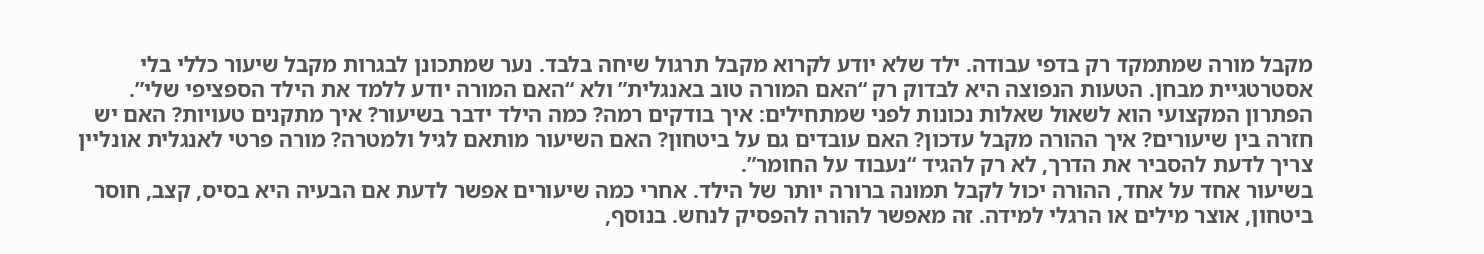מקבל מורה שמתמקד רק בדפי עבודה. ילד שלא יודע לקרוא מקבל תרגול שיחה בלבד. נער שמתכונן לבגרות מקבל שיעור כללי בלי אסטרטגיית מבחן. הטעות הנפוצה היא לבדוק רק “האם המורה טוב באנגלית” ולא “האם המורה יודע ללמד את הילד הספציפי שלי”.
הפתרון המקצועי הוא לשאול שאלות נכונות לפני שמתחילים: איך בודקים רמה? כמה הילד ידבר בשיעור? איך מתקנים טעויות? האם יש חזרה בין שיעורים? איך ההורה מקבל עדכון? האם עובדים גם על ביטחון? האם השיעור מותאם לגיל ולמטרה? מורה פרטי לאנגלית אונליין צריך לדעת להסביר את הדרך, לא רק להגיד “נעבוד על החומר”.
בשיעור אחד על אחד, ההורה יכול לקבל תמונה ברורה יותר של הילד. אחרי כמה שיעורים אפשר לדעת אם הבעיה היא בסיס, קצב, חוסר ביטחון, אוצר מילים או הרגלי למידה. זה מאפשר להורה להפסיק לנחש. בנוסף,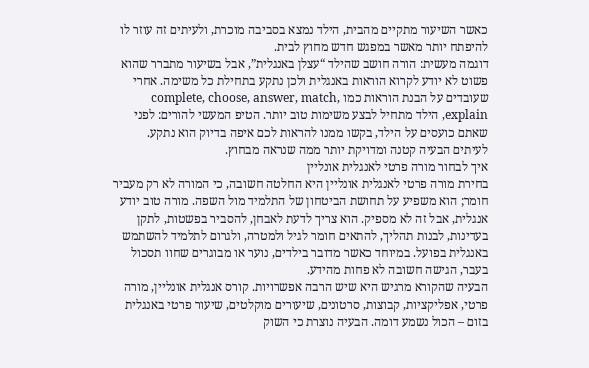כאשר השיעור מתקיים מהבית, הילד נמצא בסביבה מוכרת, ולעיתים זה עוזר לו להיפתח יותר מאשר במפגש חדש מחוץ לבית.
דוגמה מעשית: הורה חושב שהילד “עצלן באנגלית”, אבל בשיעור מתברר שהוא פשוט לא יודע לקרוא הוראות באנגלית ולכן נתקע בתחילת כל משימה. אחרי שעובדים על הבנת הוראות כמו complete, choose, answer, match, explain, הילד מתחיל לבצע משימות טוב יותר. הטיפ המעשי להורים: לפני שאתם כועסים על הילד, בקשו ממנו להראות לכם איפה בדיוק הוא נתקע. לעיתים הבעיה קטנה ומדויקת יותר ממה שנראה מבחוץ.
איך לבחור מורה פרטי לאנגלית אונליין
בחירת מורה פרטי לאנגלית אונליין היא החלטה חשובה, כי המורה לא רק מעביר חומר; הוא משפיע על תחושת הביטחון של התלמיד מול השפה. מורה טוב יודע אנגלית, אבל זה לא מספיק. הוא צריך לדעת לאבחן, להסביר בפשטות, לתקן בעדינות, לבנות תהליך, להתאים חומר לגיל ולמטרה, ולגרום לתלמיד להשתמש באנגלית בפועל. במיוחד כאשר מדובר בילדים, נוער או מבוגרים שחוו תסכול בעבר, הגישה חשובה לא פחות מהידע.
הבעיה שהקורא מרגיש היא שיש הרבה אפשרויות. קורס אנגלית אונליין, מורה פרטי, אפליקציות, קבוצות, סרטונים, שיעורים מוקלטים, שיעור פרטי באנגלית בזום – הכול נשמע דומה. הבעיה נוצרת כי השוק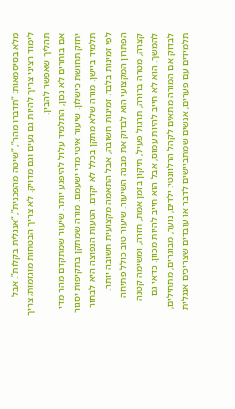מלא בסיסמאות: “תדברו מהר”, “שיטה מהפכנית”, “אנגלית בקלות”. אבל לימוד רציני צריך להיות גם נעים וגם מדויק. לא צריך הבטחות מוגזמות; צריך תהליך שאפשר להבין.
אם בוחרים לא נכון, התלמיד עלול להיפגע יותר. שיעור שמתקדם מהר מדי יחזק תחושת כישלון. שיעור איטי מדי ישעמם. מורה שמתקן בתקיפות יסגור תלמיד ביישן. מורה שלא מתקן בכלל לא יקדם. הטעות הנפוצה היא לבחור לפי זמינות בלבד. זמינות חשובה, אבל התאמה מקצועית חשובה יותר.
הפתרון המקצועי הוא לבדוק את מבנה השיעור. שיעור טוב כולל פתיחה קצרה, מטרה ברורה, תרגול פעיל, תיקון בזמן אמת, חזרה, ומשימה קטנה להמשך. הוא לא חייב להיות עמוס, אבל הוא חייב להיות מכוון. כדאי גם לבדוק אם המורה מתאים לקהל הרלוונטי: ילדים, נוער, מבוגרים, מתחילים, תלמידים עם פערים, אנשים שמתביישים לדבר או עובדים שצריכים אנגלית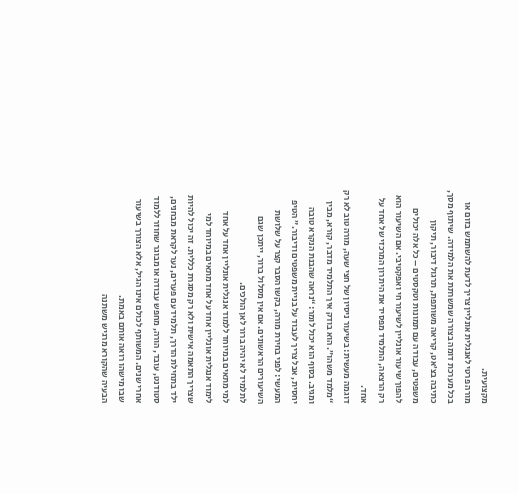מקצועית.
מורה פרטי לאנגלית אונליין צריך לדעת להשתמש בזום או בכל מערכת דומה בצורה שמשרתת את הלמידה. שיתוף מסך, כתיבה בצ’אט, קריאה משותפת, תרגול דיבור, תיקון משפטים, עבודה עם תמונות וטקסטים – כל אלה יכולים להפוך שיעור אונליין לשיעור חי ואפקטיבי. אם השיעור הוא רק הרצאה, התלמיד מפסיד את היתרון המרכזי של אחד על אחד.
דוגמה מעשית: בשיעור ניסיון של חצי שעה, מורה טוב לא רק “מלמד משהו”. הוא בודק איך התלמיד מדבר, קורא, מבין ומגיב. בסוף הוא יכול לומר: “נראה שהבנת הנקרא טובה יחסית, אבל צריך לעבוד על בניית משפטים ודיבור.” הטיפ המעשי: לפני בחירת מורה, בקשו הסבר קצר על שלושת השיעורים הראשונים. אם אין מסלול ברור, ייתכן שגם לתלמיד לא יהיה ברור לאן הולכים.
למי מתאים במיוחד ללמוד אנגלית אונליין אחד על אחד
לימוד אנגלית אונליין אחד על אחד מתאים במיוחד למי שצריך התאמה אישית ולא רק מסגרת כללית. זה יכול להיות ילד בתחילת הדרך, תלמיד עם פערים, נער לקראת מבחנים, סטודנט, עובד, הורה, מחפש עבודה או מבוגר שחוזר ללמוד אחרי שנים. המשותף לכולם אינו הגיל, אלא הצורך בשיעור שבו מישהו רואה אותם באמת.
הבעיה שהקורא מרגיש משתנה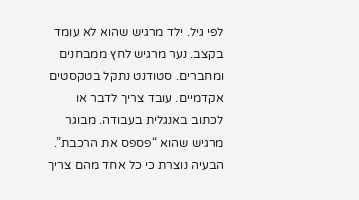לפי גיל. ילד מרגיש שהוא לא עומד בקצב. נער מרגיש לחץ ממבחנים ומחברים. סטודנט נתקל בטקסטים אקדמיים. עובד צריך לדבר או לכתוב באנגלית בעבודה. מבוגר מרגיש שהוא “פספס את הרכבת”. הבעיה נוצרת כי כל אחד מהם צריך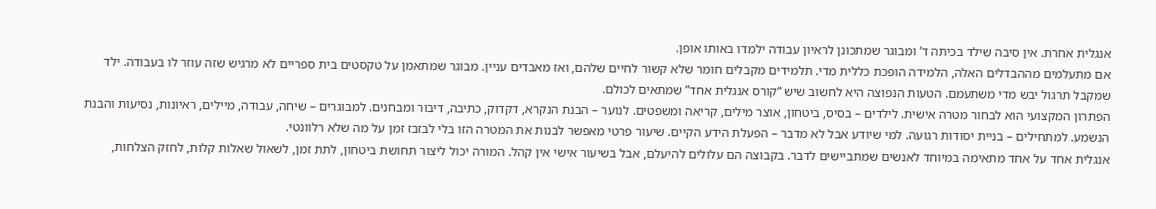אנגלית אחרת. אין סיבה שילד בכיתה ד’ ומבוגר שמתכונן לראיון עבודה ילמדו באותו אופן.
אם מתעלמים מההבדלים האלה, הלמידה הופכת כללית מדי. תלמידים מקבלים חומר שלא קשור לחיים שלהם, ואז מאבדים עניין. מבוגר שמתאמן על טקסטים בית ספריים לא מרגיש שזה עוזר לו בעבודה. ילד שמקבל תרגול יבש מדי משתעמם. הטעות הנפוצה היא לחשוב שיש “קורס אנגלית אחד” שמתאים לכולם.
הפתרון המקצועי הוא לבחור מטרה אישית. לילדים – בסיס, ביטחון, אוצר מילים, קריאה ומשפטים. לנוער – הבנת הנקרא, דקדוק, כתיבה, דיבור ומבחנים. למבוגרים – שיחה, עבודה, מיילים, ראיונות, נסיעות והבנת הנשמע. למתחילים – בניית יסודות רגועה. למי שיודע אבל לא מדבר – הפעלת הידע הקיים. שיעור פרטי מאפשר לבנות את המטרה הזו בלי לבזבז זמן על מה שלא רלוונטי.
אנגלית אחד על אחד מתאימה במיוחד לאנשים שמתביישים לדבר. בקבוצה הם עלולים להיעלם, אבל בשיעור אישי אין קהל. המורה יכול ליצור תחושת ביטחון, לתת זמן, לשאול שאלות קלות, לחזק הצלחות,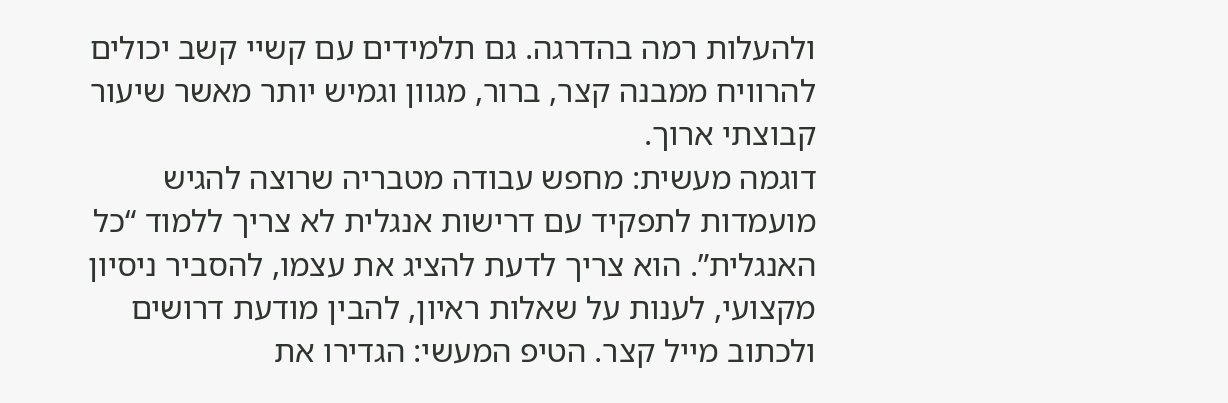ולהעלות רמה בהדרגה. גם תלמידים עם קשיי קשב יכולים להרוויח ממבנה קצר, ברור, מגוון וגמיש יותר מאשר שיעור קבוצתי ארוך.
דוגמה מעשית: מחפש עבודה מטבריה שרוצה להגיש מועמדות לתפקיד עם דרישות אנגלית לא צריך ללמוד “כל האנגלית”. הוא צריך לדעת להציג את עצמו, להסביר ניסיון מקצועי, לענות על שאלות ראיון, להבין מודעת דרושים ולכתוב מייל קצר. הטיפ המעשי: הגדירו את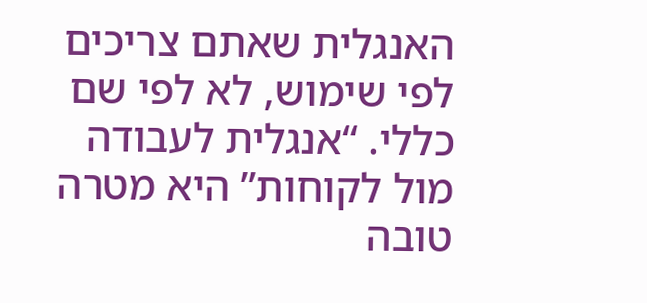האנגלית שאתם צריכים לפי שימוש, לא לפי שם כללי. “אנגלית לעבודה מול לקוחות” היא מטרה טובה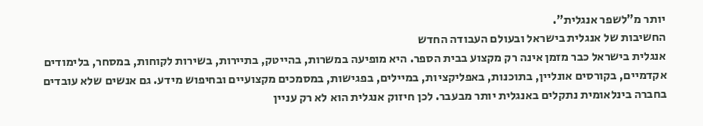יותר מ”לשפר אנגלית”.
החשיבות של אנגלית בישראל ובעולם העבודה החדש
אנגלית בישראל כבר מזמן אינה רק מקצוע בבית הספר. היא מופיעה במשרות, בהייטק, בתיירות, בשירות לקוחות, במסחר, בלימודים אקדמיים, בקורסים אונליין, בתוכנות, באפליקציות, במיילים, בפגישות, במסמכים מקצועיים ובחיפוש מידע. גם אנשים שלא עובדים בחברה בינלאומית נתקלים באנגלית יותר מבעבר. לכן חיזוק אנגלית הוא לא רק עניין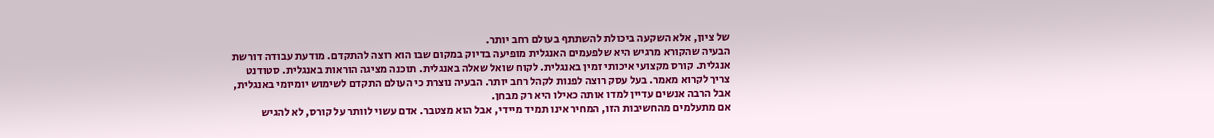של ציון, אלא השקעה ביכולת להשתתף בעולם רחב יותר.
הבעיה שהקורא מרגיש היא שלפעמים האנגלית מופיעה בדיוק במקום שבו הוא רוצה להתקדם. מודעת עבודה דורשת אנגלית. קורס מקצועי איכותי זמין באנגלית. לקוח שואל שאלה באנגלית. תוכנה מציגה הוראות באנגלית. סטודנט צריך לקרוא מאמר. בעל עסק רוצה לפנות לקהל רחב יותר. הבעיה נוצרת כי העולם התקדם לשימוש יומיומי באנגלית, אבל הרבה אנשים עדיין למדו אותה כאילו היא רק מבחן.
אם מתעלמים מהחשיבות הזו, המחיר אינו תמיד מיידי, אבל הוא מצטבר. אדם עשוי לוותר על קורס, לא להגיש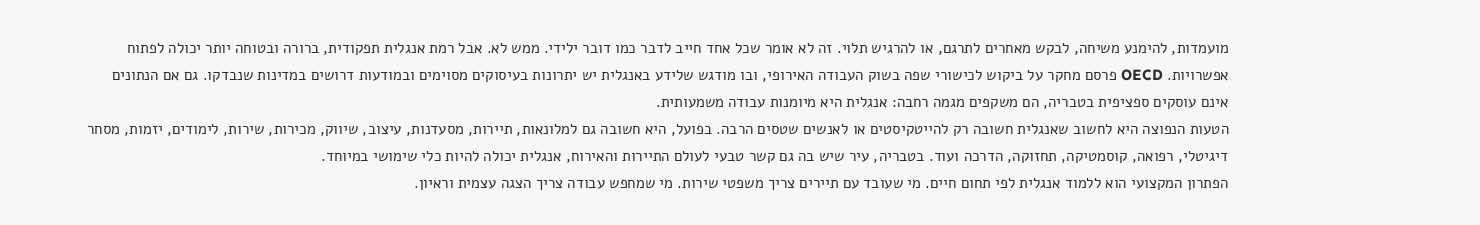מועמדות, להימנע משיחה, לבקש מאחרים לתרגם, או להרגיש תלוי. זה לא אומר שכל אחד חייב לדבר כמו דובר ילידי. ממש לא. אבל רמת אנגלית תפקודית, ברורה ובטוחה יותר יכולה לפתוח אפשרויות. OECD פרסם מחקר על ביקוש לכישורי שפה בשוק העבודה האירופי, ובו מודגש שלידע באנגלית יש יתרונות בעיסוקים מסוימים ובמודעות דרושים במדינות שנבדקו. גם אם הנתונים אינם עוסקים ספציפית בטבריה, הם משקפים מגמה רחבה: אנגלית היא מיומנות עבודה משמעותית.
הטעות הנפוצה היא לחשוב שאנגלית חשובה רק להייטקיסטים או לאנשים שטסים הרבה. בפועל, היא חשובה גם למלונאות, תיירות, מסעדנות, עיצוב, שיווק, מכירות, שירות, לימודים, יזמות, מסחר דיגיטלי, רפואה, קוסמטיקה, תחזוקה, הדרכה ועוד. בטבריה, עיר שיש בה גם קשר טבעי לעולם התיירות והאירוח, אנגלית יכולה להיות כלי שימושי במיוחד.
הפתרון המקצועי הוא ללמוד אנגלית לפי תחום חיים. מי שעובד עם תיירים צריך משפטי שירות. מי שמחפש עבודה צריך הצגה עצמית וראיון.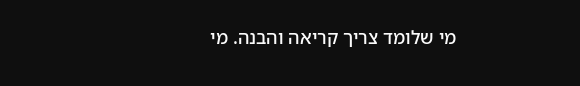מי שלומד צריך קריאה והבנה. מי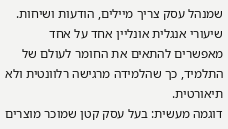שמנהל עסק צריך מיילים, הודעות ושיחות. שיעורי אנגלית אונליין אחד על אחד מאפשרים להתאים את החומר לעולם של התלמיד, כך שהלמידה מרגישה רלוונטית ולא תיאורטית.
דוגמה מעשית: בעל עסק קטן שמוכר מוצרים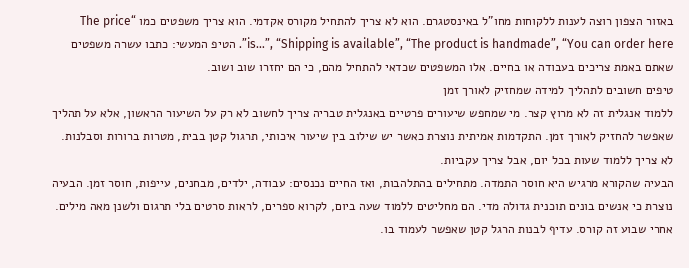באזור הצפון רוצה לענות ללקוחות מחו”ל באינסטגרם. הוא לא צריך להתחיל מקורס אקדמי. הוא צריך משפטים כמו “The price is…”, “Shipping is available”, “The product is handmade”, “You can order here”. הטיפ המעשי: כתבו עשרה משפטים שאתם באמת צריכים בעבודה או בחיים. אלו המשפטים שכדאי להתחיל מהם, כי הם יחזרו שוב ושוב.
טיפים חשובים לתהליך למידה שמחזיק לאורך זמן
ללמוד אנגלית זה לא מרוץ קצר. מי שמחפש שיעורים פרטיים באנגלית טבריה צריך לחשוב לא רק על השיעור הראשון, אלא על תהליך שאפשר להחזיק לאורך זמן. התקדמות אמיתית נוצרת כאשר יש שילוב בין שיעור איכותי, תרגול קטן בבית, מטרות ברורות וסבלנות. לא צריך ללמוד שעות בכל יום, אבל צריך עקביות.
הבעיה שהקורא מרגיש היא חוסר התמדה. מתחילים בהתלהבות, ואז החיים נכנסים: עבודה, ילדים, מבחנים, עייפות, חוסר זמן. הבעיה נוצרת כי אנשים בונים תוכנית גדולה מדי. הם מחליטים ללמוד שעה ביום, לקרוא ספרים, לראות סרטים בלי תרגום ולשנן מאה מילים. אחרי שבוע זה קורס. עדיף לבנות הרגל קטן שאפשר לעמוד בו.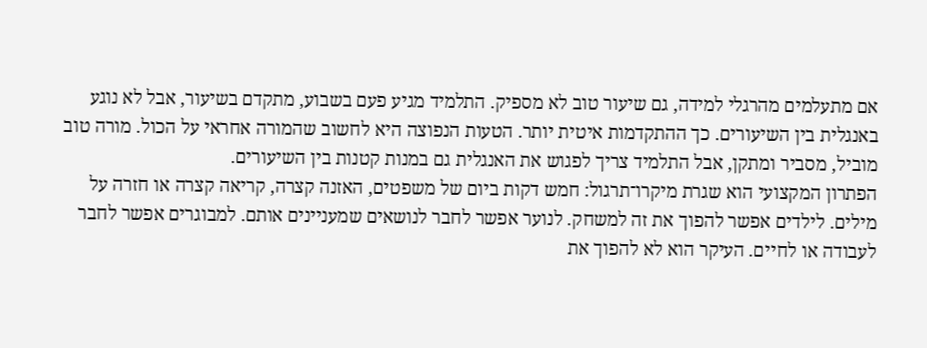אם מתעלמים מהרגלי למידה, גם שיעור טוב לא מספיק. התלמיד מגיע פעם בשבוע, מתקדם בשיעור, אבל לא נוגע באנגלית בין השיעורים. כך ההתקדמות איטית יותר. הטעות הנפוצה היא לחשוב שהמורה אחראי על הכול. מורה טוב מוביל, מסביר ומתקן, אבל התלמיד צריך לפגוש את האנגלית גם במנות קטנות בין השיעורים.
הפתרון המקצועי הוא שגרת מיקרו־תרגול: חמש דקות ביום של משפטים, האזנה קצרה, קריאה קצרה או חזרה על מילים. לילדים אפשר להפוך את זה למשחק. לנוער אפשר לחבר לנושאים שמעניינים אותם. למבוגרים אפשר לחבר לעבודה או לחיים. העיקר הוא לא להפוך את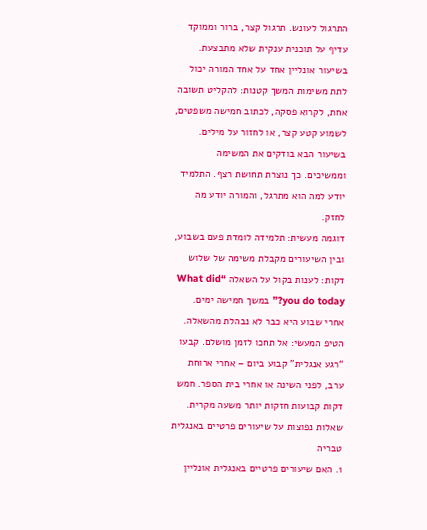התרגול לעונש. תרגול קצר, ברור וממוקד עדיף על תוכנית ענקית שלא מתבצעת.
בשיעור אונליין אחד על אחד המורה יכול לתת משימות המשך קטנות: להקליט תשובה אחת, לקרוא פסקה, לכתוב חמישה משפטים, לשמוע קטע קצר, או לחזור על מילים. בשיעור הבא בודקים את המשימה וממשיכים. כך נוצרת תחושת רצף. התלמיד יודע למה הוא מתרגל, והמורה יודע מה לחזק.
דוגמה מעשית: תלמידה לומדת פעם בשבוע, ובין השיעורים מקבלת משימה של שלוש דקות: לענות בקול על השאלה “What did you do today?” במשך חמישה ימים. אחרי שבוע היא כבר לא נבהלת מהשאלה. הטיפ המעשי: אל תחכו לזמן מושלם. קבעו “רגע אנגלית” קבוע ביום – אחרי ארוחת ערב, לפני השינה או אחרי בית הספר. חמש דקות קבועות חזקות יותר משעה מקרית.
שאלות נפוצות על שיעורים פרטיים באנגלית טבריה
1. האם שיעורים פרטיים באנגלית אונליין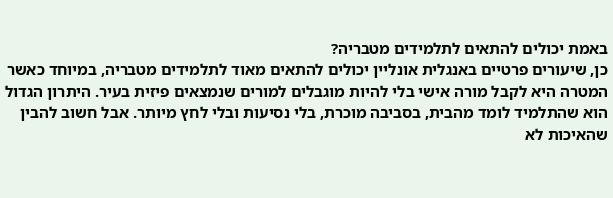באמת יכולים להתאים לתלמידים מטבריה?
כן, שיעורים פרטיים באנגלית אונליין יכולים להתאים מאוד לתלמידים מטבריה, במיוחד כאשר המטרה היא לקבל מורה אישי בלי להיות מוגבלים למורים שנמצאים פיזית בעיר. היתרון הגדול הוא שהתלמיד לומד מהבית, בסביבה מוכרת, בלי נסיעות ובלי לחץ מיותר. אבל חשוב להבין שהאיכות לא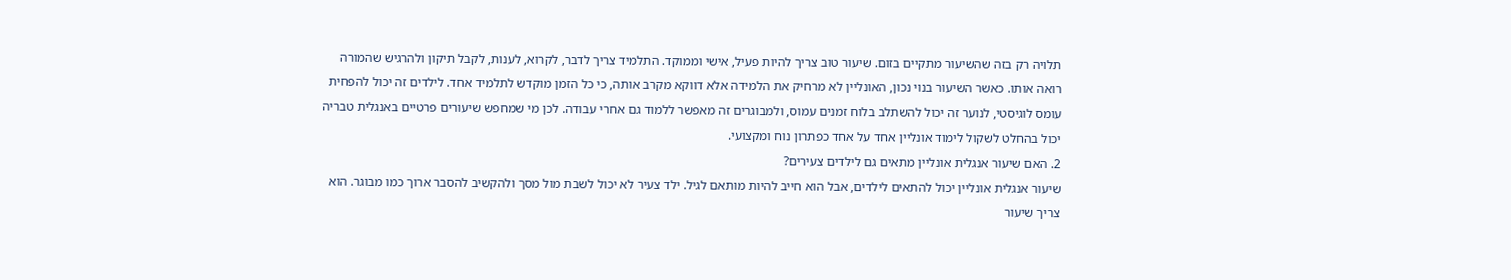תלויה רק בזה שהשיעור מתקיים בזום. שיעור טוב צריך להיות פעיל, אישי וממוקד. התלמיד צריך לדבר, לקרוא, לענות, לקבל תיקון ולהרגיש שהמורה רואה אותו. כאשר השיעור בנוי נכון, האונליין לא מרחיק את הלמידה אלא דווקא מקרב אותה, כי כל הזמן מוקדש לתלמיד אחד. לילדים זה יכול להפחית עומס לוגיסטי, לנוער זה יכול להשתלב בלוח זמנים עמוס, ולמבוגרים זה מאפשר ללמוד גם אחרי עבודה. לכן מי שמחפש שיעורים פרטיים באנגלית טבריה יכול בהחלט לשקול לימוד אונליין אחד על אחד כפתרון נוח ומקצועי.
2. האם שיעור אנגלית אונליין מתאים גם לילדים צעירים?
שיעור אנגלית אונליין יכול להתאים לילדים, אבל הוא חייב להיות מותאם לגיל. ילד צעיר לא יכול לשבת מול מסך ולהקשיב להסבר ארוך כמו מבוגר. הוא צריך שיעור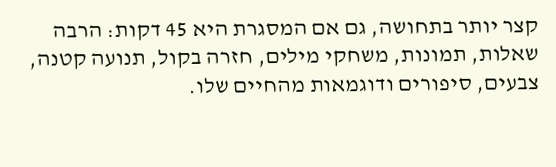קצר יותר בתחושה, גם אם המסגרת היא 45 דקות: הרבה שאלות, תמונות, משחקי מילים, חזרה בקול, תנועה קטנה, צבעים, סיפורים ודוגמאות מהחיים שלו.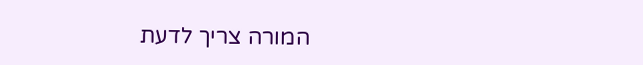המורה צריך לדעת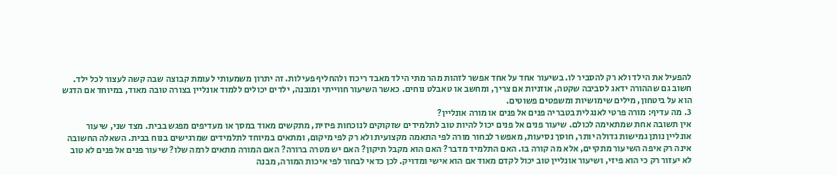להפעיל את הילד ולא רק להסביר לו. בשיעור אחד על אחד אפשר לזהות מהר מתי הילד מאבד ריכוז ולהחליף פעילות. זה יתרון משמעותי לעומת קבוצה שבה קשה לעצור לכל ילד. חשוב גם שההורה ידאג לסביבה שקטה, אוזניות אם צריך, ומחשב או טאבלט נוחים. כאשר השיעור חווייתי ומובנה, ילדים יכולים ללמוד אונליין בצורה טובה מאוד, במיוחד אם הדגש הוא על ביטחון, מילים שימושיות ומשפטים פשוטים.
3. מה עדיף: מורה פרטי לאנגלית בטבריה פנים אל פנים או מורה אונליין?
אין תשובה אחת שמתאימה לכולם. שיעור פנים אל פנים יכול להיות טוב לתלמידים שזקוקים לנוכחות פיזית, מתקשים מאוד במסך או מעדיפים מפגש בבית. מצד שני, שיעור אונליין נותן גמישות גדולה יותר, חוסך נסיעות, מאפשר לבחור מורה לפי התאמה מקצועית ולא רק לפי מיקום, ומתאים במיוחד לתלמידים שמרגישים בנוח בבית. השאלה החשובה אינה רק איפה השיעור מתקיים, אלא מה קורה בו. האם התלמיד מדבר? האם הוא מקבל תיקון? האם יש מטרה ברורה? האם המורה מתאים לרמה שלו? שיעור פנים אל פנים לא טוב לא יעזור רק כי הוא פיזי, ושיעור אונליין טוב יכול לקדם מאוד אם הוא אישי ומדויק. לכן כדאי לבחור לפי איכות המורה, מבנה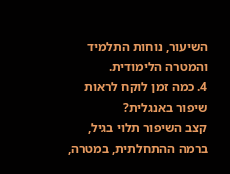השיעור, נוחות התלמיד והמטרה הלימודית.
4. כמה זמן לוקח לראות שיפור באנגלית?
קצב השיפור תלוי בגיל, ברמה ההתחלתית, במטרה,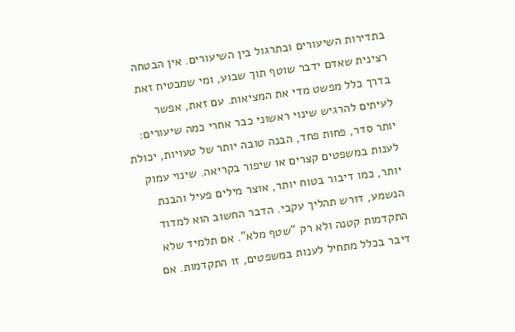בתדירות השיעורים ובתרגול בין השיעורים. אין הבטחה רצינית שאדם ידבר שוטף תוך שבוע, ומי שמבטיח זאת בדרך כלל מפשט מדי את המציאות. עם זאת, אפשר לעיתים להרגיש שינוי ראשוני כבר אחרי כמה שיעורים: יותר סדר, פחות פחד, הבנה טובה יותר של טעויות, יכולת לענות במשפטים קצרים או שיפור בקריאה. שינוי עמוק יותר, כמו דיבור בטוח יותר, אוצר מילים פעיל והבנת הנשמע, דורש תהליך עקבי. הדבר החשוב הוא למדוד התקדמות קטנה ולא רק “שטף מלא”. אם תלמיד שלא דיבר בכלל מתחיל לענות במשפטים, זו התקדמות. אם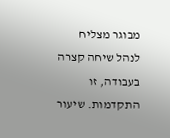מבוגר מצליח לנהל שיחה קצרה בעבודה, זו התקדמות. שיעור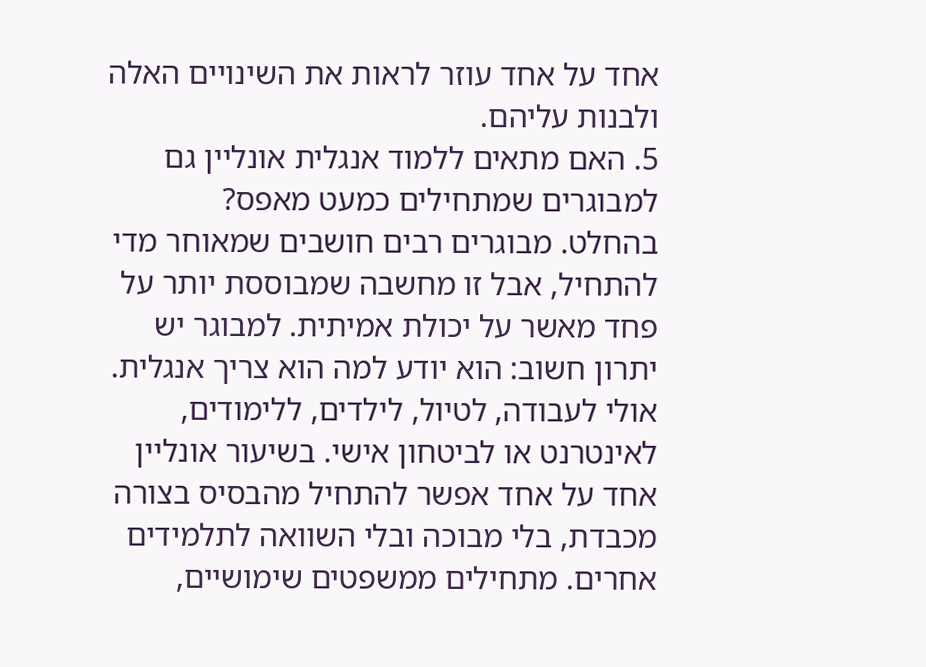אחד על אחד עוזר לראות את השינויים האלה ולבנות עליהם.
5. האם מתאים ללמוד אנגלית אונליין גם למבוגרים שמתחילים כמעט מאפס?
בהחלט. מבוגרים רבים חושבים שמאוחר מדי להתחיל, אבל זו מחשבה שמבוססת יותר על פחד מאשר על יכולת אמיתית. למבוגר יש יתרון חשוב: הוא יודע למה הוא צריך אנגלית. אולי לעבודה, לטיול, לילדים, ללימודים, לאינטרנט או לביטחון אישי. בשיעור אונליין אחד על אחד אפשר להתחיל מהבסיס בצורה מכבדת, בלי מבוכה ובלי השוואה לתלמידים אחרים. מתחילים ממשפטים שימושיים,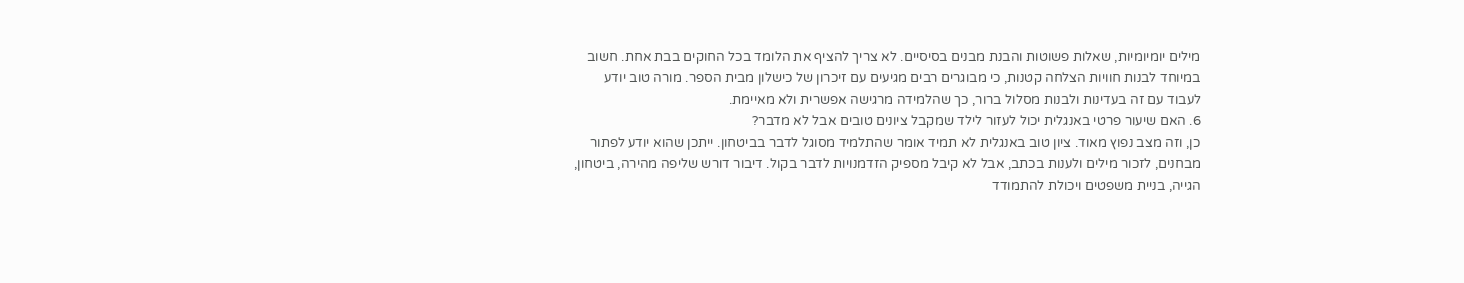מילים יומיומיות, שאלות פשוטות והבנת מבנים בסיסיים. לא צריך להציף את הלומד בכל החוקים בבת אחת. חשוב במיוחד לבנות חוויות הצלחה קטנות, כי מבוגרים רבים מגיעים עם זיכרון של כישלון מבית הספר. מורה טוב יודע לעבוד עם זה בעדינות ולבנות מסלול ברור, כך שהלמידה מרגישה אפשרית ולא מאיימת.
6. האם שיעור פרטי באנגלית יכול לעזור לילד שמקבל ציונים טובים אבל לא מדבר?
כן, וזה מצב נפוץ מאוד. ציון טוב באנגלית לא תמיד אומר שהתלמיד מסוגל לדבר בביטחון. ייתכן שהוא יודע לפתור מבחנים, לזכור מילים ולענות בכתב, אבל לא קיבל מספיק הזדמנויות לדבר בקול. דיבור דורש שליפה מהירה, ביטחון, הגייה, בניית משפטים ויכולת להתמודד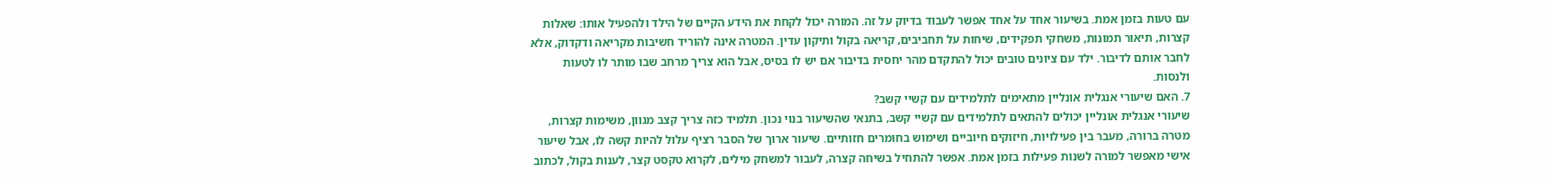עם טעות בזמן אמת. בשיעור אחד על אחד אפשר לעבוד בדיוק על זה. המורה יכול לקחת את הידע הקיים של הילד ולהפעיל אותו: שאלות קצרות, תיאור תמונות, משחקי תפקידים, שיחות על תחביבים, קריאה בקול ותיקון עדין. המטרה אינה להוריד חשיבות מקריאה ודקדוק, אלא לחבר אותם לדיבור. ילד עם ציונים טובים יכול להתקדם מהר יחסית בדיבור אם יש לו בסיס, אבל הוא צריך מרחב שבו מותר לו לטעות ולנסות.
7. האם שיעורי אנגלית אונליין מתאימים לתלמידים עם קשיי קשב?
שיעורי אנגלית אונליין יכולים להתאים לתלמידים עם קשיי קשב, בתנאי שהשיעור בנוי נכון. תלמיד כזה צריך קצב מגוון, משימות קצרות, מטרה ברורה, מעבר בין פעילויות, חיזוקים חיוביים ושימוש בחומרים חזותיים. שיעור ארוך של הסבר רציף עלול להיות קשה לו, אבל שיעור אישי מאפשר למורה לשנות פעילות בזמן אמת. אפשר להתחיל בשיחה קצרה, לעבור למשחק מילים, לקרוא טקסט קצר, לענות בקול, לכתוב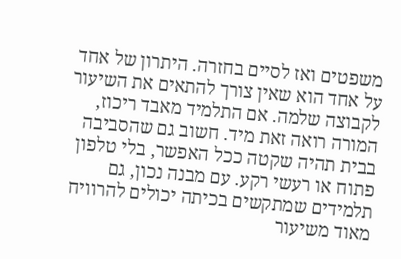משפטים ואז לסיים בחזרה. היתרון של אחד על אחד הוא שאין צורך להתאים את השיעור לקבוצה שלמה. אם התלמיד מאבד ריכוז, המורה רואה זאת מיד. חשוב גם שהסביבה בבית תהיה שקטה ככל האפשר, בלי טלפון פתוח או רעשי רקע. עם מבנה נכון, גם תלמידים שמתקשים בכיתה יכולים להרוויח מאוד משיעור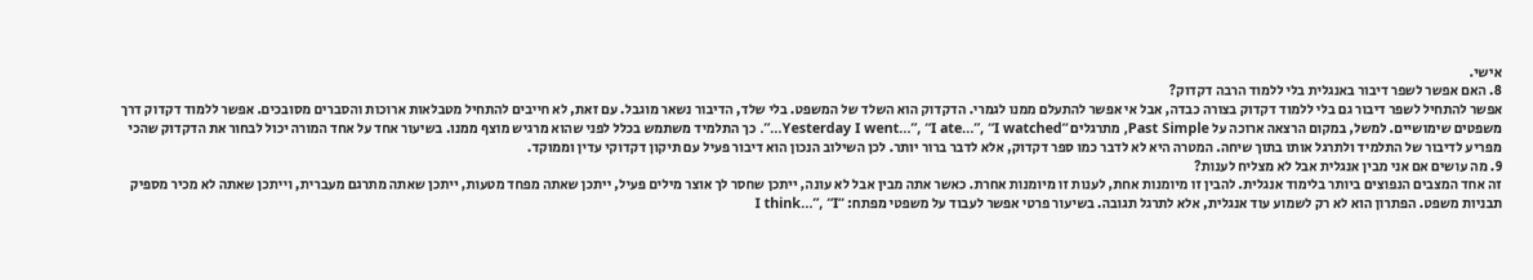אישי.
8. האם אפשר לשפר דיבור באנגלית בלי ללמוד הרבה דקדוק?
אפשר להתחיל לשפר דיבור גם בלי ללמוד דקדוק בצורה כבדה, אבל אי אפשר להתעלם ממנו לגמרי. הדקדוק הוא השלד של המשפט. בלי שלד, הדיבור נשאר מוגבל. עם זאת, לא חייבים להתחיל מטבלאות ארוכות והסברים מסובכים. אפשר ללמוד דקדוק דרך משפטים שימושיים. למשל, במקום הרצאה ארוכה על Past Simple, מתרגלים “Yesterday I went…”, “I ate…”, “I watched…”. כך התלמיד משתמש בכלל לפני שהוא מרגיש מוצף ממנו. בשיעור אחד על אחד המורה יכול לבחור את הדקדוק שהכי מפריע לדיבור של התלמיד ולתרגל אותו בתוך שיחה. המטרה היא לא לדבר כמו ספר דקדוק, אלא לדבר ברור יותר. לכן השילוב הנכון הוא דיבור פעיל עם תיקון דקדוקי עדין וממוקד.
9. מה עושים אם אני מבין אנגלית אבל לא מצליח לענות?
זה אחד המצבים הנפוצים ביותר בלימוד אנגלית. להבין זו מיומנות אחת, לענות זו מיומנות אחרת. כאשר אתה מבין אבל לא עונה, ייתכן שחסר לך אוצר מילים פעיל, ייתכן שאתה מפחד מטעות, ייתכן שאתה מתרגם מעברית, וייתכן שאתה לא מכיר מספיק תבניות משפט. הפתרון הוא לא רק לשמוע עוד אנגלית, אלא לתרגל תגובה. בשיעור פרטי אפשר לעבוד על משפטי מפתח: “I think…”, “I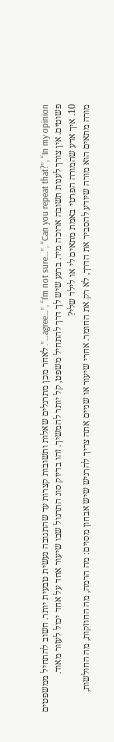agree…”, “I’m not sure…”, “Can you repeat that?”, “In my opinion…”. לאחר מכן מתרגלים שאלות ותשובות קצרות עד שהתגובה נעשית טבעית יותר. חשוב להתחיל ממשפטים פשוטים. אין צורך לענות תשובה ארוכה מיד. ברגע שיש לך דרך להתחיל משפט, קל יותר להמשיך. זהו בדיוק סוג התרגול שבו שיעור אחד על אחד יכול לעזור מאוד.
10. איך אדע שהמורה הפרטי באמת מתאים לי או לילד שלי?
מורה מתאים הוא מורה שיודע להסביר את הדרך, לא רק את החומר. אחרי שיעור או שניים אתה צריך להרגיש שיש אבחון מסוים: מה הרמה, מה החוזקות, מה החולשות,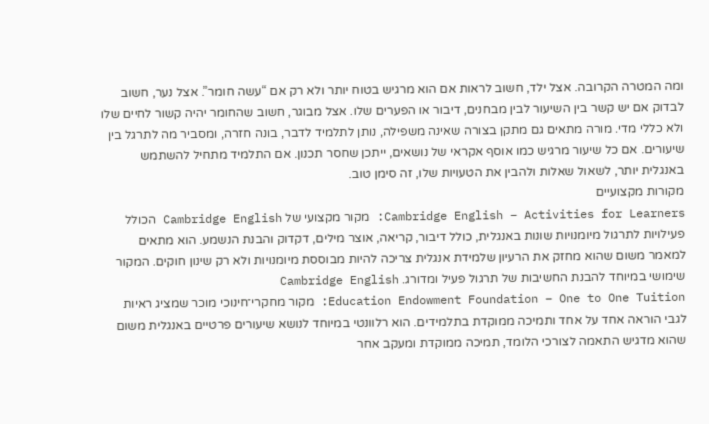ומה המטרה הקרובה. אצל ילד, חשוב לראות אם הוא מרגיש בטוח יותר ולא רק אם “עשה חומר”. אצל נער, חשוב לבדוק אם יש קשר בין השיעור לבין מבחנים, דיבור או הפערים שלו. אצל מבוגר, חשוב שהחומר יהיה קשור לחיים שלו ולא כללי מדי. מורה מתאים גם מתקן בצורה שאינה משפילה, נותן לתלמיד לדבר, בונה חזרה, ומסביר מה לתרגל בין שיעורים. אם כל שיעור מרגיש כמו אוסף אקראי של נושאים, ייתכן שחסר תכנון. אם התלמיד מתחיל להשתמש באנגלית יותר, לשאול שאלות ולהבין את הטעויות שלו, זה סימן טוב.
מקורות מקצועיים
Cambridge English – Activities for Learners: מקור מקצועי של Cambridge English הכולל פעילויות לתרגול מיומנויות שונות באנגלית, כולל דיבור, קריאה, אוצר מילים, דקדוק והבנת הנשמע. הוא מתאים למאמר משום שהוא מחזק את הרעיון שלמידת אנגלית צריכה להיות מבוססת מיומנויות ולא רק שינון חוקים. המקור שימושי במיוחד להבנת החשיבות של תרגול פעיל ומדורג. Cambridge English
Education Endowment Foundation – One to One Tuition: מקור מחקרי־חינוכי מוכר שמציג ראיות לגבי הוראה אחד על אחד ותמיכה ממוקדת בתלמידים. הוא רלוונטי במיוחד לנושא שיעורים פרטיים באנגלית משום שהוא מדגיש התאמה לצורכי הלומד, תמיכה ממוקדת ומעקב אחר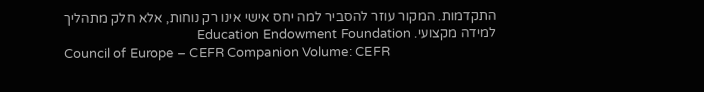התקדמות. המקור עוזר להסביר למה יחס אישי אינו רק נוחות, אלא חלק מתהליך למידה מקצועי. Education Endowment Foundation
Council of Europe – CEFR Companion Volume: CEFR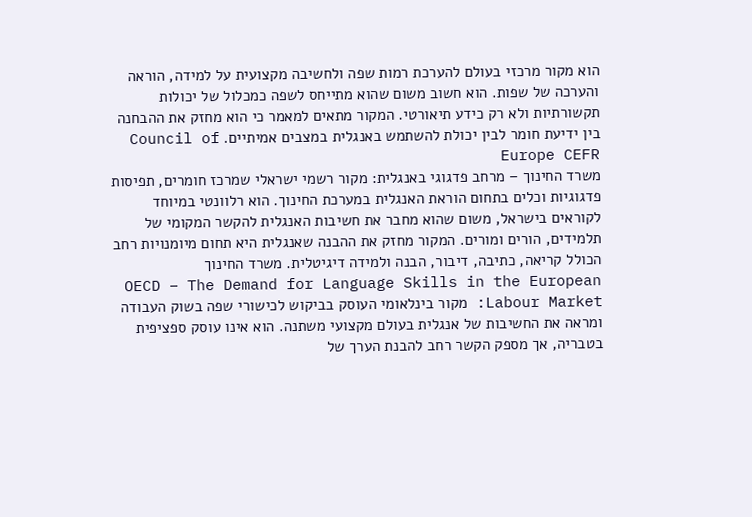הוא מקור מרכזי בעולם להערכת רמות שפה ולחשיבה מקצועית על למידה, הוראה והערכה של שפות. הוא חשוב משום שהוא מתייחס לשפה כמכלול של יכולות תקשורתיות ולא רק כידע תיאורטי. המקור מתאים למאמר כי הוא מחזק את ההבחנה בין ידיעת חומר לבין יכולת להשתמש באנגלית במצבים אמיתיים. Council of Europe CEFR
משרד החינוך – מרחב פדגוגי באנגלית: מקור רשמי ישראלי שמרכז חומרים, תפיסות פדגוגיות וכלים בתחום הוראת האנגלית במערכת החינוך. הוא רלוונטי במיוחד לקוראים בישראל, משום שהוא מחבר את חשיבות האנגלית להקשר המקומי של תלמידים, הורים ומורים. המקור מחזק את ההבנה שאנגלית היא תחום מיומנויות רחב הכולל קריאה, כתיבה, דיבור, הבנה ולמידה דיגיטלית. משרד החינוך
OECD – The Demand for Language Skills in the European Labour Market: מקור בינלאומי העוסק בביקוש לכישורי שפה בשוק העבודה ומראה את החשיבות של אנגלית בעולם מקצועי משתנה. הוא אינו עוסק ספציפית בטבריה, אך מספק הקשר רחב להבנת הערך של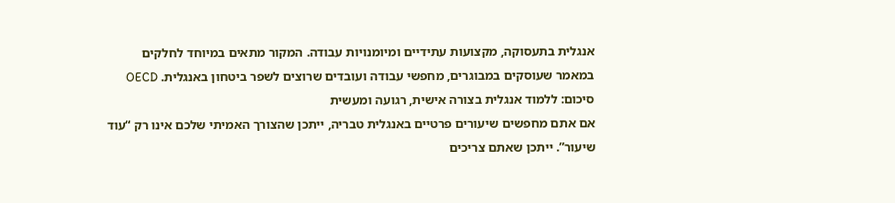אנגלית בתעסוקה, מקצועות עתידיים ומיומנויות עבודה. המקור מתאים במיוחד לחלקים במאמר שעוסקים במבוגרים, מחפשי עבודה ועובדים שרוצים לשפר ביטחון באנגלית. OECD
סיכום: ללמוד אנגלית בצורה אישית, רגועה ומעשית
אם אתם מחפשים שיעורים פרטיים באנגלית טבריה, ייתכן שהצורך האמיתי שלכם אינו רק “עוד שיעור”. ייתכן שאתם צריכים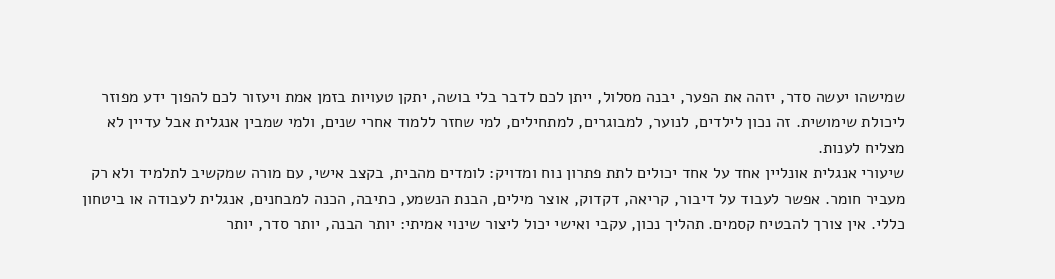שמישהו יעשה סדר, יזהה את הפער, יבנה מסלול, ייתן לכם לדבר בלי בושה, יתקן טעויות בזמן אמת ויעזור לכם להפוך ידע מפוזר ליכולת שימושית. זה נכון לילדים, לנוער, למבוגרים, למתחילים, למי שחזר ללמוד אחרי שנים, ולמי שמבין אנגלית אבל עדיין לא מצליח לענות.
שיעורי אנגלית אונליין אחד על אחד יכולים לתת פתרון נוח ומדויק: לומדים מהבית, בקצב אישי, עם מורה שמקשיב לתלמיד ולא רק מעביר חומר. אפשר לעבוד על דיבור, קריאה, דקדוק, אוצר מילים, הבנת הנשמע, כתיבה, הכנה למבחנים, אנגלית לעבודה או ביטחון כללי. אין צורך להבטיח קסמים. תהליך נכון, עקבי ואישי יכול ליצור שינוי אמיתי: יותר הבנה, יותר סדר, יותר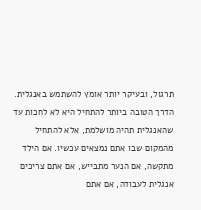תרגול, ובעיקר יותר אומץ להשתמש באנגלית.
הדרך הטובה ביותר להתחיל היא לא לחכות עד שהאנגלית תהיה מושלמת, אלא להתחיל מהמקום שבו אתם נמצאים עכשיו. אם הילד מתקשה, אם הנער מתבייש, אם אתם צריכים אנגלית לעבודה, אם אתם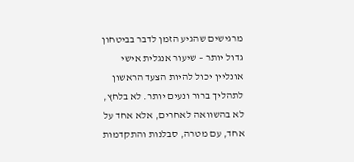מרגישים שהגיע הזמן לדבר בביטחון גדול יותר – שיעור אנגלית אישי אונליין יכול להיות הצעד הראשון לתהליך ברור ונעים יותר. לא בלחץ, לא בהשוואה לאחרים, אלא אחד על אחד, עם מטרה, סבלנות והתקדמות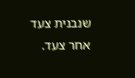שנבנית צעד אחר צעד.